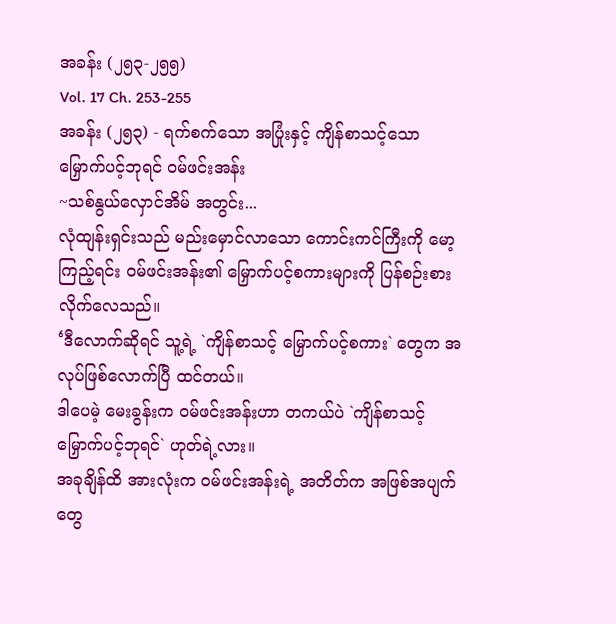အခန်း (၂၅၃-၂၅၅)
Vol. 17 Ch. 253-255
အခန်း (၂၅၃) - ရက်စက်သော အပြုံးနှင့် ကျိန်စာသင့်သော မြှောက်ပင့်ဘုရင် ဝမ်ဖင်းအန်း
~သစ်နွယ်လှောင်အိမ် အတွင်း...
လုံထျန်းရှင်းသည် မည်းမှောင်လာသော ကောင်းကင်ကြီးကို မော့ကြည့်ရင်း ဝမ်ဖင်းအန်း၏ မြှောက်ပင့်စကားများကို ပြန်စဉ်းစားလိုက်လေသည်။
‘ဒီလောက်ဆိုရင် သူ့ရဲ့ `ကျိန်စာသင့် မြှောက်ပင့်စကား` တွေက အလုပ်ဖြစ်လောက်ပြီ ထင်တယ်။
ဒါပေမဲ့ မေးခွန်းက ဝမ်ဖင်းအန်းဟာ တကယ်ပဲ `ကျိန်စာသင့် မြှောက်ပင့်ဘုရင်` ဟုတ်ရဲ့လား။
အခုချိန်ထိ အားလုံးက ဝမ်ဖင်းအန်းရဲ့ အတိတ်က အဖြစ်အပျက်တွေ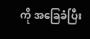ကို အခြေခံပြီး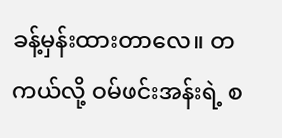ခန့်မှန်းထားတာလေ။ တကယ်လို့ ဝမ်ဖင်းအန်းရဲ့ စ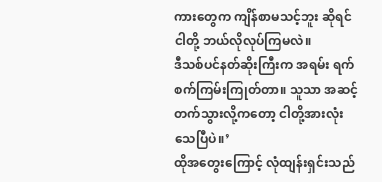ကားတွေက ကျိန်စာမသင့်ဘူး ဆိုရင် ငါတို့ ဘယ်လိုလုပ်ကြမလဲ။
ဒီသစ်ပင်နတ်ဆိုးကြီးက အရမ်း ရက်စက်ကြမ်းကြုတ်တာ။ သူသာ အဆင့်တက်သွားလို့ကတော့ ငါတို့အားလုံး သေပြီပဲ။’
ထိုအတွေးကြောင့် လုံထျန်းရှင်းသည်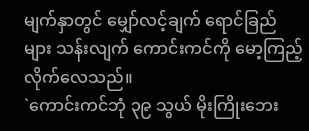မျက်နှာတွင် မျှော်လင့်ချက် ရောင်ခြည်များ သန်းလျက် ကောင်းကင်ကို မော့ကြည့်လိုက်လေသည်။
`ကောင်းကင်ဘုံ ၃၉ သွယ် မိုးကြိုးဘေး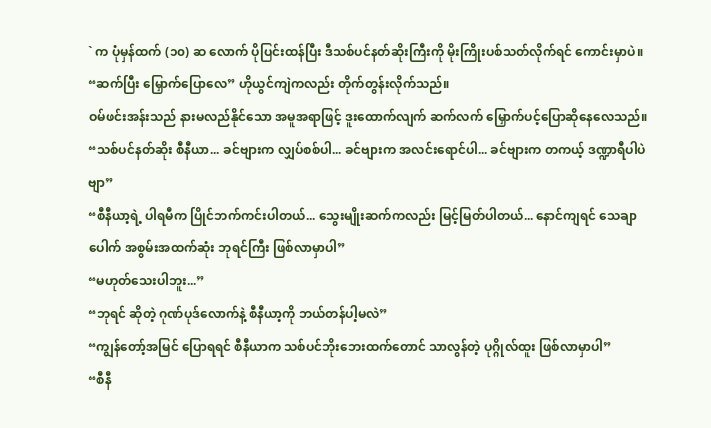` က ပုံမှန်ထက် (၁၀) ဆ လောက် ပိုပြင်းထန်ပြီး ဒီသစ်ပင်နတ်ဆိုးကြီးကို မိုးကြိုးပစ်သတ်လိုက်ရင် ကောင်းမှာပဲ။
“ဆက်ပြီး မြှောက်ပြောလေ” ဟိုယွင်ကျဲကလည်း တိုက်တွန်းလိုက်သည်။
ဝမ်ဖင်းအန်းသည် နားမလည်နိုင်သော အမူအရာဖြင့် ဒူးထောက်လျက် ဆက်လက် မြှောက်ပင့်ပြောဆိုနေလေသည်။
“သစ်ပင်နတ်ဆိုး စီနီယာ... ခင်ဗျားက လျှပ်စစ်ပါ... ခင်ဗျားက အလင်းရောင်ပါ... ခင်ဗျားက တကယ့် ဒဏ္ဍာရီပါပဲဗျာ”
“စီနီယာ့ရဲ့ ပါရမီက ပြိုင်ဘက်ကင်းပါတယ်... သွေးမျိုးဆက်ကလည်း မြင့်မြတ်ပါတယ်... နောင်ကျရင် သေချာပေါက် အစွမ်းအထက်ဆုံး ဘုရင်ကြီး ဖြစ်လာမှာပါ”
“မဟုတ်သေးပါဘူး...”
“ဘုရင် ဆိုတဲ့ ဂုဏ်ပုဒ်လောက်နဲ့ စီနီယာ့ကို ဘယ်တန်ပါ့မလဲ”
“ကျွန်တော့်အမြင် ပြောရရင် စီနီယာက သစ်ပင်ဘိုးဘေးထက်တောင် သာလွန်တဲ့ ပုဂ္ဂိုလ်ထူး ဖြစ်လာမှာပါ”
“စီနီ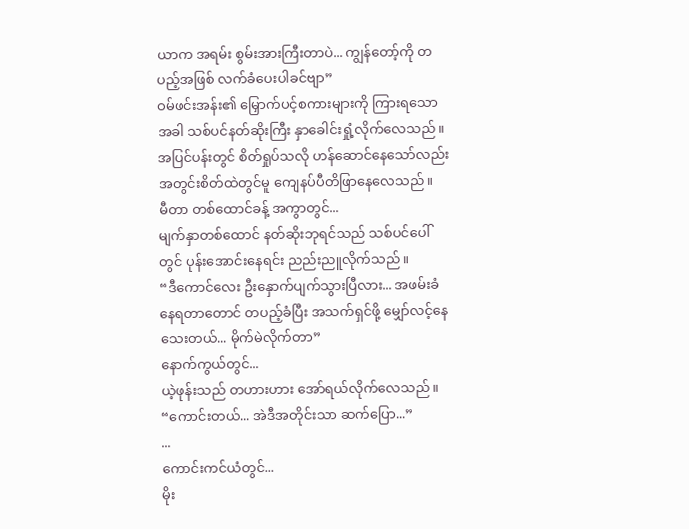ယာက အရမ်း စွမ်းအားကြီးတာပဲ... ကျွန်တော့်ကို တပည့်အဖြစ် လက်ခံပေးပါခင်ဗျာ”
ဝမ်ဖင်းအန်း၏ မြှောက်ပင့်စကားများကို ကြားရသောအခါ သစ်ပင်နတ်ဆိုးကြီး နှာခေါင်းရှုံ့လိုက်လေသည်။ အပြင်ပန်းတွင် စိတ်ရှုပ်သလို ဟန်ဆောင်နေသော်လည်း အတွင်းစိတ်ထဲတွင်မူ ကျေနပ်ပီတိဖြာနေလေသည်။
မီတာ တစ်ထောင်ခန့် အကွာတွင်...
မျက်နှာတစ်ထောင် နတ်ဆိုးဘုရင်သည် သစ်ပင်ပေါ်တွင် ပုန်းအောင်းနေရင်း ညည်းညူလိုက်သည်။
“ဒီကောင်လေး ဦးနှောက်ပျက်သွားပြီလား... အဖမ်းခံနေရတာတောင် တပည့်ခံပြီး အသက်ရှင်ဖို့ မျှော်လင့်နေသေးတယ်... မိုက်မဲလိုက်တာ”
နောက်ကွယ်တွင်...
ယဲ့ဖုန်းသည် တဟားဟား အော်ရယ်လိုက်လေသည်။
“ကောင်းတယ်... အဲဒီအတိုင်းသာ ဆက်ပြော...”
...
ကောင်းကင်ယံတွင်...
မိုး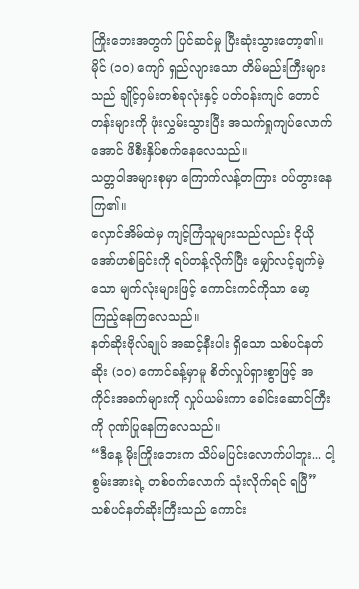ကြိုးဘေးအတွက် ပြင်ဆင်မှု ပြီးဆုံးသွားတော့၏။
မိုင် (၁၀) ကျော် ရှည်လျားသော တိမ်မည်းကြီးများသည် ချိုင့်ဝှမ်းတစ်ခုလုံးနှင့် ပတ်ဝန်းကျင် တောင်တန်းများကို ဖုံးလွှမ်းသွားပြီး အသက်ရှုကျပ်လောက်အောင် ဖိစီးနှိပ်စက်နေလေသည်။
သတ္တဝါအများစုမှာ ကြောက်လန့်တကြား ဝပ်တွားနေကြ၏။
လှောင်အိမ်ထဲမှ ကျင့်ကြံသူများသည်လည်း ငိုယိုအော်ဟစ်ခြင်းကို ရပ်တန့်လိုက်ပြီး မျှော်လင့်ချက်မဲ့သော မျက်လုံးများဖြင့် ကောင်းကင်ကိုသာ မော့ကြည့်နေကြလေသည်။
နတ်ဆိုးဗိုလ်ချုပ် အဆင့်နီးပါး ရှိသော သစ်ပင်နတ်ဆိုး (၁၀) ကောင်ခန့်မှာမူ စိတ်လှုပ်ရှားစွာဖြင့် အကိုင်းအခက်များကို လှုပ်ယမ်းကာ ခေါင်းဆောင်ကြီးကို ဂုဏ်ပြုနေကြလေသည်။
“ဒီနေ့ မိုးကြိုးဘေးက သိပ်မပြင်းလောက်ပါဘူး... ငါ့စွမ်းအားရဲ့ တစ်ဝက်လောက် သုံးလိုက်ရင် ရပြီ”
သစ်ပင်နတ်ဆိုးကြီးသည် ကောင်း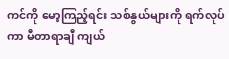ကင်ကို မော့ကြည့်ရင်း သစ်နွယ်များကို ရက်လုပ်ကာ မီတာရာချီ ကျယ်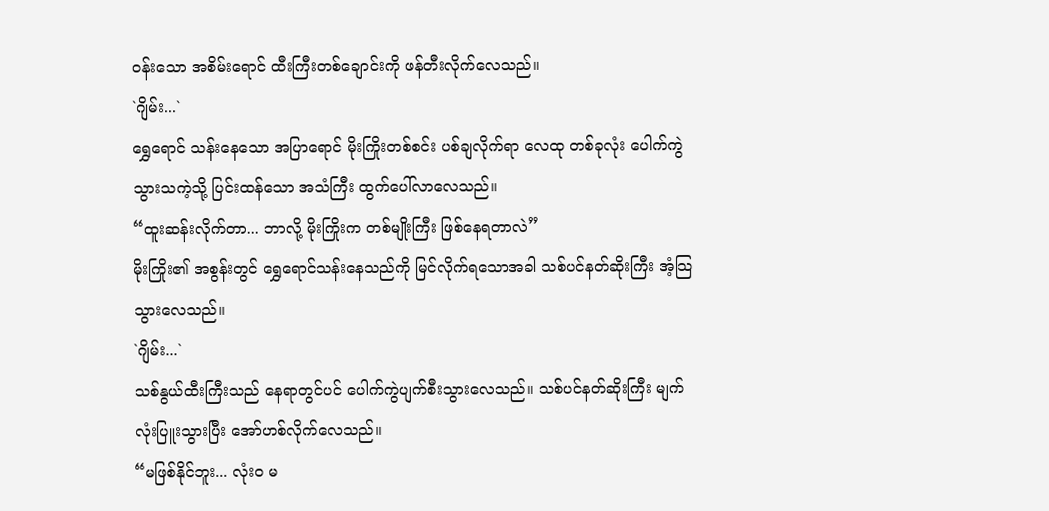ဝန်းသော အစိမ်းရောင် ထီးကြီးတစ်ချောင်းကို ဖန်တီးလိုက်လေသည်။
`ဂျိမ်း...`
ရွှေရောင် သန်းနေသော အပြာရောင် မိုးကြိုးတစ်စင်း ပစ်ချလိုက်ရာ လေထု တစ်ခုလုံး ပေါက်ကွဲသွားသကဲ့သို့ ပြင်းထန်သော အသံကြီး ထွက်ပေါ်လာလေသည်။
“ထူးဆန်းလိုက်တာ... ဘာလို့ မိုးကြိုးက တစ်မျိုးကြီး ဖြစ်နေရတာလဲ”
မိုးကြိုး၏ အစွန်းတွင် ရွှေရောင်သန်းနေသည်ကို မြင်လိုက်ရသောအခါ သစ်ပင်နတ်ဆိုးကြီး အံ့သြသွားလေသည်။
`ဂျိမ်း...`
သစ်နွယ်ထီးကြီးသည် နေရာတွင်ပင် ပေါက်ကွဲပျက်စီးသွားလေသည်။ သစ်ပင်နတ်ဆိုးကြီး မျက်လုံးပြူးသွားပြီး အော်ဟစ်လိုက်လေသည်။
“မဖြစ်နိုင်ဘူး... လုံးဝ မ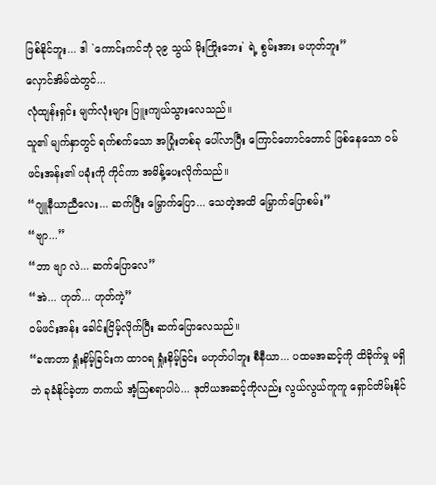ဖြစ်နိုင်ဘူး... ဒါ `ကောင်းကင်ဘုံ ၃၉ သွယ် မိုးကြိုးဘေး` ရဲ့ စွမ်းအား မဟုတ်ဘူး”
လှောင်အိမ်ထဲတွင်...
လုံထျန်းရှင်း မျက်လုံးများ ပြူးကျယ်သွားလေသည်။
သူ၏ မျက်နှာတွင် ရက်စက်သော အပြုံးတစ်ခု ပေါ်လာပြီး ကြောင်တောင်တောင် ဖြစ်နေသော ဝမ်ဖင်းအန်း၏ ပခုံးကို ကိုင်ကာ အမိန့်ပေးလိုက်သည်။
“ဂျူနီယာညီလေး... ဆက်ပြီး မြှောက်ပြော... သေတဲ့အထိ မြှောက်ပြောစမ်း”
“ဗျာ...”
“ဘာ ဗျာ လဲ... ဆက်ပြောလေ”
“အဲ... ဟုတ်... ဟုတ်ကဲ့”
ဝမ်ဖင်းအန်း ခေါင်းငြိမ့်လိုက်ပြီး ဆက်ပြောလေသည်။
“ခဏတာ ရှုံးနိမ့်ခြင်းက ထာဝရ ရှုံးနိမ့်ခြင်း မဟုတ်ပါဘူး စီနီယာ... ပထမအဆင့်ကို ထိခိုက်မှု မရှိဘဲ ခုခံနိုင်ခဲ့တာ တကယ် အံ့သြစရာပါပဲ... ဒုတိယအဆင့်ကိုလည်း လွယ်လွယ်ကူကူ ရှောင်တိမ်းနိုင်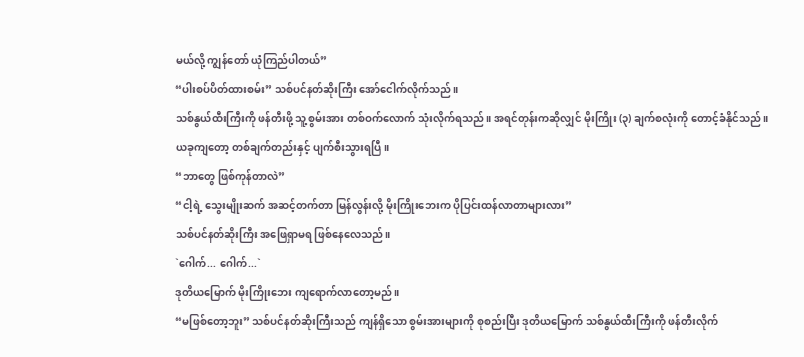မယ်လို့ ကျွန်တော် ယုံကြည်ပါတယ်”
“ပါးစပ်ပိတ်ထားစမ်း” သစ်ပင်နတ်ဆိုးကြီး အော်ငေါက်လိုက်သည်။
သစ်နွယ်ထီးကြီးကို ဖန်တီးဖို့ သူ့စွမ်းအား တစ်ဝက်လောက် သုံးလိုက်ရသည်။ အရင်တုန်းကဆိုလျှင် မိုးကြိုး (၃) ချက်စလုံးကို တောင့်ခံနိုင်သည်။
ယခုကျတော့ တစ်ချက်တည်းနှင့် ပျက်စီးသွားရပြီ။
“ဘာတွေ ဖြစ်ကုန်တာလဲ”
“ငါ့ရဲ့ သွေးမျိုးဆက် အဆင့်တက်တာ မြန်လွန်းလို့ မိုးကြိုးဘေးက ပိုပြင်းထန်လာတာများလား”
သစ်ပင်နတ်ဆိုးကြီး အဖြေရှာမရ ဖြစ်နေလေသည်။
`ဂေါက်... ဂေါက်...`
ဒုတိယမြောက် မိုးကြိုးဘေး ကျရောက်လာတော့မည်။
“မဖြစ်တော့ဘူး” သစ်ပင်နတ်ဆိုးကြီးသည် ကျန်ရှိသော စွမ်းအားများကို စုစည်းပြီး ဒုတိယမြောက် သစ်နွယ်ထီးကြီးကို ဖန်တီးလိုက်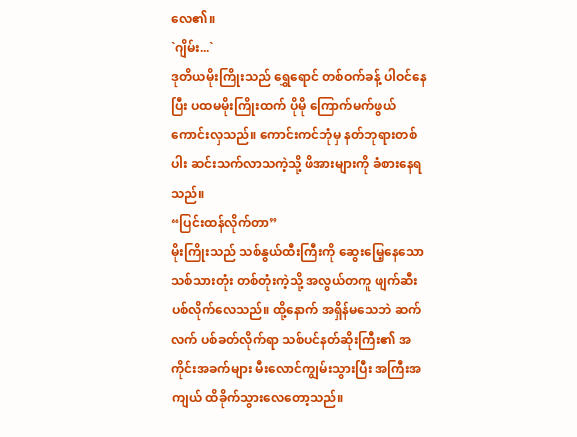လေ၏။
`ဂျိမ်း...`
ဒုတိယမိုးကြိုးသည် ရွှေရောင် တစ်ဝက်ခန့် ပါဝင်နေပြီး ပထမမိုးကြိုးထက် ပိုမို ကြောက်မက်ဖွယ် ကောင်းလှသည်။ ကောင်းကင်ဘုံမှ နတ်ဘုရားတစ်ပါး ဆင်းသက်လာသကဲ့သို့ ဖိအားများကို ခံစားနေရသည်။
“ပြင်းထန်လိုက်တာ”
မိုးကြိုးသည် သစ်နွယ်ထီးကြီးကို ဆွေးမြေ့နေသော သစ်သားတုံး တစ်တုံးကဲ့သို့ အလွယ်တကူ ဖျက်ဆီးပစ်လိုက်လေသည်။ ထို့နောက် အရှိန်မသေဘဲ ဆက်လက် ပစ်ခတ်လိုက်ရာ သစ်ပင်နတ်ဆိုးကြီး၏ အကိုင်းအခက်များ မီးလောင်ကျွမ်းသွားပြီး အကြီးအကျယ် ထိခိုက်သွားလေတော့သည်။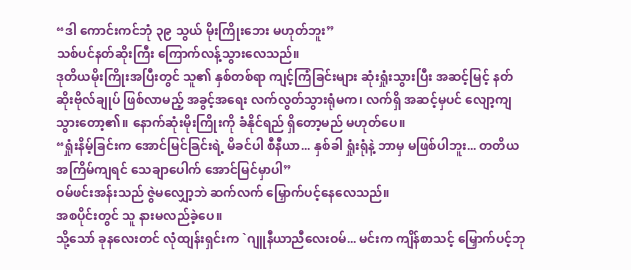“ဒါ ကောင်းကင်ဘုံ ၃၉ သွယ် မိုးကြိုးဘေး မဟုတ်ဘူး”
သစ်ပင်နတ်ဆိုးကြီး ကြောက်လန့်သွားလေသည်။
ဒုတိယမိုးကြိုးအပြီးတွင် သူ၏ နှစ်တစ်ရာ ကျင့်ကြံခြင်းများ ဆုံးရှုံးသွားပြီး အဆင့်မြင့် နတ်ဆိုးဗိုလ်ချုပ် ဖြစ်လာမည့် အခွင့်အရေး လက်လွတ်သွားရုံမက၊ လက်ရှိ အဆင့်မှပင် လျော့ကျသွားတော့၏။ နောက်ဆုံးမိုးကြိုးကို ခံနိုင်ရည် ရှိတော့မည် မဟုတ်ပေ။
“ရှုံးနိမ့်ခြင်းက အောင်မြင်ခြင်းရဲ့ မိခင်ပါ စီနီယာ... နှစ်ခါ ရှုံးရုံနဲ့ ဘာမှ မဖြစ်ပါဘူး... တတိယအကြိမ်ကျရင် သေချာပေါက် အောင်မြင်မှာပါ”
ဝမ်ဖင်းအန်းသည် ဇွဲမလျှော့ဘဲ ဆက်လက် မြှောက်ပင့်နေလေသည်။
အစပိုင်းတွင် သူ နားမလည်ခဲ့ပေ။
သို့သော် ခုနလေးတင် လုံထျန်းရှင်းက `ဂျူနီယာညီလေးဝမ်... မင်းက ကျိန်စာသင့် မြှောက်ပင့်ဘု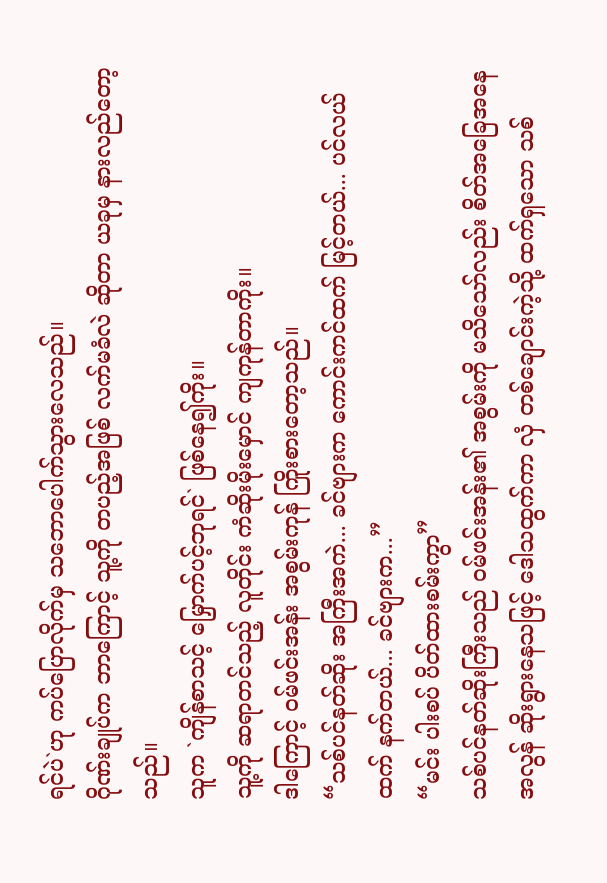ရင်ပဲ`ဟု ကပ်ပြောလိုက်မှ သဘောပေါက်သွားလေသည်။
ဂိုဏ်းချုပ်က ဘာကြောင့် သူ့ကို တပည့်အဖြစ် လက်မခံလဲ ဆိုတာ ယခုမှ နားလည်တော့သည်။
သူက `ကျိန်စာသင့် မြှောက်ပင့်ဘုရင်` ဖြစ်နေ၍ကိုး။
သူ့ကို ဆရာတင်သည့် လူတိုင်း ကံဆိုးမိုးမှောင် ကျကုန်တာကိုး။
ဒါကြောင့် ဝမ်ဖင်းအန်း အစွမ်းကုန် ကြိုးစားတော့သည်။
“သစ်ပင်နတ်ဆိုး အကြီးအကဲ... ခင်ဗျားက ကောင်းကင်ထက် မြင့်တယ်... ပင်လယ်ထက် နက်တယ်... ခင်ဗျားက...”
“မင်း ပါးစပ် ပိတ်ထားစမ်းကွာ”
သစ်ပင်နတ်ဆိုးကြီးသည် ဝမ်ဖင်းအန်း၏ အစွမ်းကို မသိသော်လည်း စိတ်အခြေအနေ အလွန် ဆိုးရွားနေသဖြင့် ဒေါသထွက်ကာ လှံ တစ်ချောင်းကဲ့သို့ ထက်ရှသော သစ်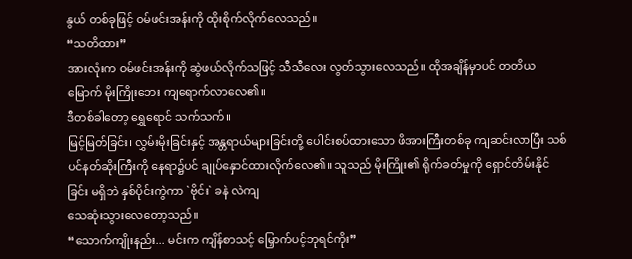နွယ် တစ်ခုဖြင့် ဝမ်ဖင်းအန်းကို ထိုးစိုက်လိုက်လေသည်။
“သတိထား”
အားလုံးက ဝမ်ဖင်းအန်းကို ဆွဲဖယ်လိုက်သဖြင့် သီသီလေး လွတ်သွားလေသည်။ ထိုအချိန်မှာပင် တတိယမြောက် မိုးကြိုးဘေး ကျရောက်လာလေ၏။
ဒီတစ်ခါတော့ ရွှေရောင် သက်သက်။
မြင့်မြတ်ခြင်း၊ လွှမ်းမိုးခြင်းနှင့် အန္တရာယ်များခြင်းတို့ ပေါင်းစပ်ထားသော ဖိအားကြီးတစ်ခု ကျဆင်းလာပြီး သစ်ပင်နတ်ဆိုးကြီးကို နေရာ၌ပင် ချုပ်နှောင်ထားလိုက်လေ၏။ သူသည် မိုးကြိုး၏ ရိုက်ခတ်မှုကို ရှောင်တိမ်းနိုင်ခြင်း မရှိဘဲ နှစ်ပိုင်းကွဲကာ `ဗိုင်း` ခနဲ လဲကျ
သေဆုံးသွားလေတော့သည်။
“သောက်ကျိုးနည်း... မင်းက ကျိန်စာသင့် မြှောက်ပင့်ဘုရင်ကိုး”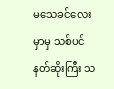မသေခင်လေးမှာမှ သစ်ပင်နတ်ဆိုးကြီး သ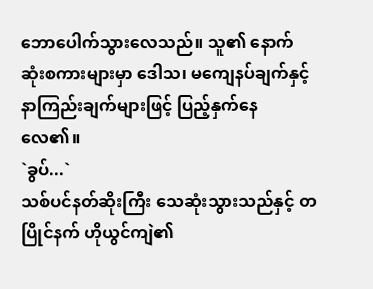ဘောပေါက်သွားလေသည်။ သူ၏ နောက်ဆုံးစကားများမှာ ဒေါသ၊ မကျေနပ်ချက်နှင့် နာကြည်းချက်များဖြင့် ပြည့်နှက်နေလေ၏။
`ခွပ်...`
သစ်ပင်နတ်ဆိုးကြီး သေဆုံးသွားသည်နှင့် တပြိုင်နက် ဟိုယွင်ကျဲ၏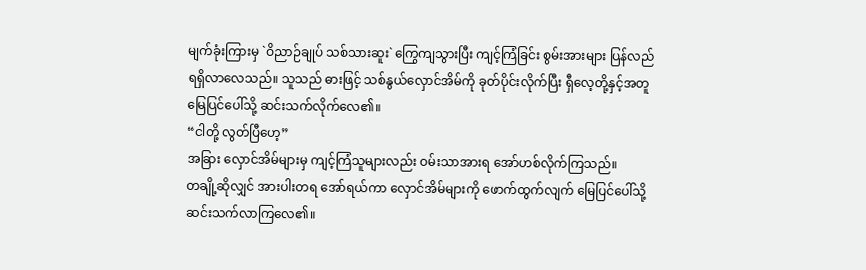မျက်ခုံးကြားမှ `ဝိညာဉ်ချုပ် သစ်သားဆူး` ကြွေကျသွားပြီး ကျင့်ကြံခြင်း စွမ်းအားများ ပြန်လည် ရရှိလာလေသည်။ သူသည် ဓားဖြင့် သစ်နွယ်လှောင်အိမ်ကို ခုတ်ပိုင်းလိုက်ပြီး ရှီလေ့တို့နှင့်အတူ မြေပြင်ပေါ်သို့ ဆင်းသက်လိုက်လေ၏။
“ငါတို့ လွတ်ပြီဟေ့”
အခြား လှောင်အိမ်များမှ ကျင့်ကြံသူများလည်း ဝမ်းသာအားရ အော်ဟစ်လိုက်ကြသည်။
တချို့ဆိုလျှင် အားပါးတရ အော်ရယ်ကာ လှောင်အိမ်များကို ဖောက်ထွက်လျက် မြေပြင်ပေါ်သို့ ဆင်းသက်လာကြလေ၏။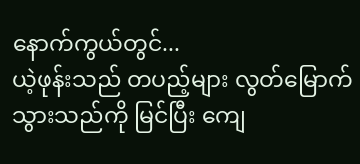နောက်ကွယ်တွင်...
ယဲ့ဖုန်းသည် တပည့်များ လွတ်မြောက်သွားသည်ကို မြင်ပြီး ကျေ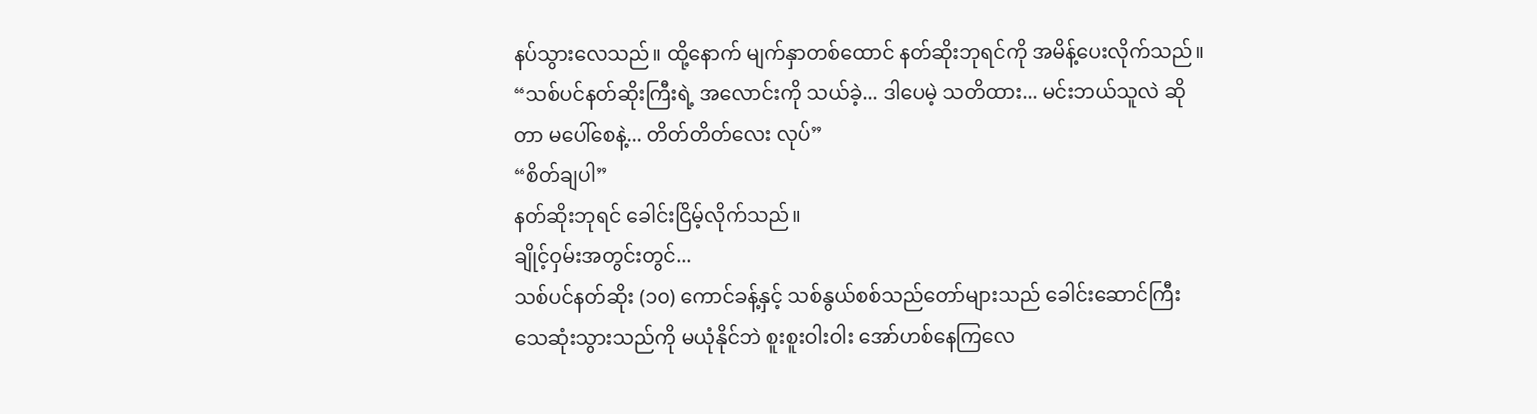နပ်သွားလေသည်။ ထို့နောက် မျက်နှာတစ်ထောင် နတ်ဆိုးဘုရင်ကို အမိန့်ပေးလိုက်သည်။
“သစ်ပင်နတ်ဆိုးကြီးရဲ့ အလောင်းကို သယ်ခဲ့... ဒါပေမဲ့ သတိထား... မင်းဘယ်သူလဲ ဆိုတာ မပေါ်စေနဲ့... တိတ်တိတ်လေး လုပ်”
“စိတ်ချပါ”
နတ်ဆိုးဘုရင် ခေါင်းငြိမ့်လိုက်သည်။
ချိုင့်ဝှမ်းအတွင်းတွင်...
သစ်ပင်နတ်ဆိုး (၁၀) ကောင်ခန့်နှင့် သစ်နွယ်စစ်သည်တော်များသည် ခေါင်းဆောင်ကြီး သေဆုံးသွားသည်ကို မယုံနိုင်ဘဲ စူးစူးဝါးဝါး အော်ဟစ်နေကြလေ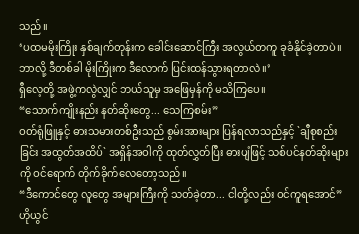သည်။
‘ပထမမိုးကြိုး နှစ်ချက်တုန်းက ခေါင်းဆောင်ကြီး အလွယ်တကူ ခုခံနိုင်ခဲ့တာပဲ။ ဘာလို့ ဒီတစ်ခါ မိုးကြိုးက ဒီလောက် ပြင်းထန်သွားရတာလဲ။’
ရှီလေ့တို့ အဖွဲ့ကလွဲလျှင် ဘယ်သူမှ အဖြေမှန်ကို မသိကြပေ။
“သောက်ကျိုးနည်း နတ်ဆိုးတွေ... သေကြစမ်း”
ဝတ်ရုံဖြူနှင့် ဓားသမားတစ်ဦးသည် စွမ်းအားများ ပြန်ရလာသည်နှင့် `ချီစုစည်းခြင်း အထွတ်အထိပ်` အရှိန်အဝါကို ထုတ်လွှတ်ပြီး ဓားပျံဖြင့် သစ်ပင်နတ်ဆိုးများကို ဝင်ရောက် တိုက်ခိုက်လေတော့သည်။
“ဒီကောင်တွေ လူတွေ အများကြီးကို သတ်ခဲ့တာ... ငါတို့လည်း ဝင်ကူရအောင်” ဟိုယွင်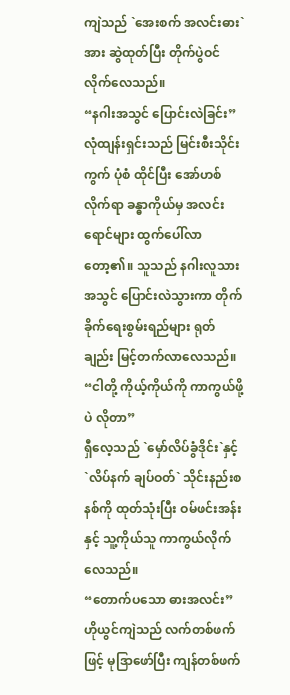ကျဲသည် `အေးစက် အလင်းဓား`အား ဆွဲထုတ်ပြီး တိုက်ပွဲဝင်လိုက်လေသည်။
“နဂါးအသွင် ပြောင်းလဲခြင်း”
လုံထျန်းရှင်းသည် မြင်းစီးသိုင်းကွက် ပုံစံ ထိုင်ပြီး အော်ဟစ်လိုက်ရာ ခန္ဓာကိုယ်မှ အလင်းရောင်များ ထွက်ပေါ်လာတော့၏။ သူသည် နဂါးလူသားအသွင် ပြောင်းလဲသွားကာ တိုက်ခိုက်ရေးစွမ်းရည်များ ရုတ်ချည်း မြင့်တက်လာလေသည်။
“ငါတို့ ကိုယ့်ကိုယ်ကို ကာကွယ်ဖို့ပဲ လိုတာ”
ရှီလေ့သည် `မှော်လိပ်ခွံဒိုင်း`နှင့် `လိပ်နက် ချပ်ဝတ်` သိုင်းနည်းစနစ်ကို ထုတ်သုံးပြီး ဝမ်ဖင်းအန်းနှင့် သူ့ကိုယ်သူ ကာကွယ်လိုက်လေသည်။
“တောက်ပသော ဓားအလင်း”
ဟိုယွင်ကျဲသည် လက်တစ်ဖက်ဖြင့် မုဒြာဖော်ပြီး ကျန်တစ်ဖက်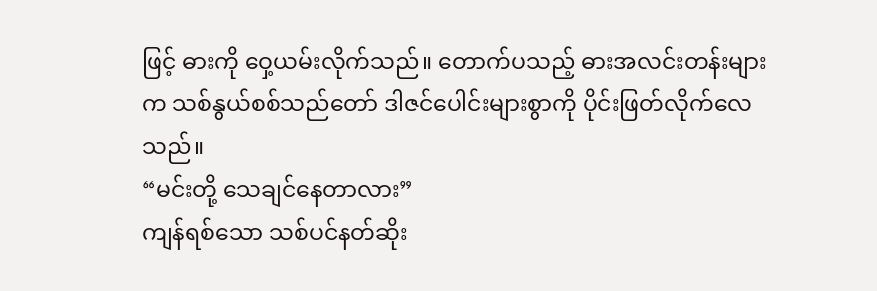ဖြင့် ဓားကို ဝှေ့ယမ်းလိုက်သည်။ တောက်ပသည့် ဓားအလင်းတန်းများက သစ်နွယ်စစ်သည်တော် ဒါဇင်ပေါင်းများစွာကို ပိုင်းဖြတ်လိုက်လေသည်။
“မင်းတို့ သေချင်နေတာလား”
ကျန်ရစ်သော သစ်ပင်နတ်ဆိုး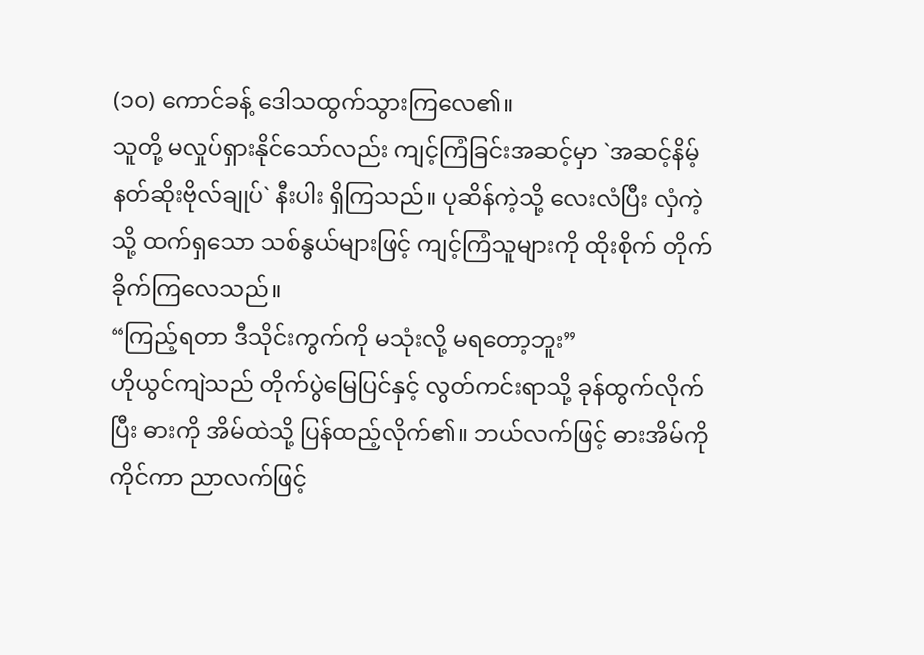(၁၀) ကောင်ခန့် ဒေါသထွက်သွားကြလေ၏။
သူတို့ မလှုပ်ရှားနိုင်သော်လည်း ကျင့်ကြံခြင်းအဆင့်မှာ `အဆင့်နိမ့် နတ်ဆိုးဗိုလ်ချုပ်` နီးပါး ရှိကြသည်။ ပုဆိန်ကဲ့သို့ လေးလံပြီး လှံကဲ့သို့ ထက်ရှသော သစ်နွယ်များဖြင့် ကျင့်ကြံသူများကို ထိုးစိုက် တိုက်ခိုက်ကြလေသည်။
“ကြည့်ရတာ ဒီသိုင်းကွက်ကို မသုံးလို့ မရတော့ဘူး”
ဟိုယွင်ကျဲသည် တိုက်ပွဲမြေပြင်နှင့် လွတ်ကင်းရာသို့ ခုန်ထွက်လိုက်ပြီး ဓားကို အိမ်ထဲသို့ ပြန်ထည့်လိုက်၏။ ဘယ်လက်ဖြင့် ဓားအိမ်ကို ကိုင်ကာ ညာလက်ဖြင့်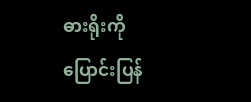ဓားရိုးကို ပြောင်းပြန်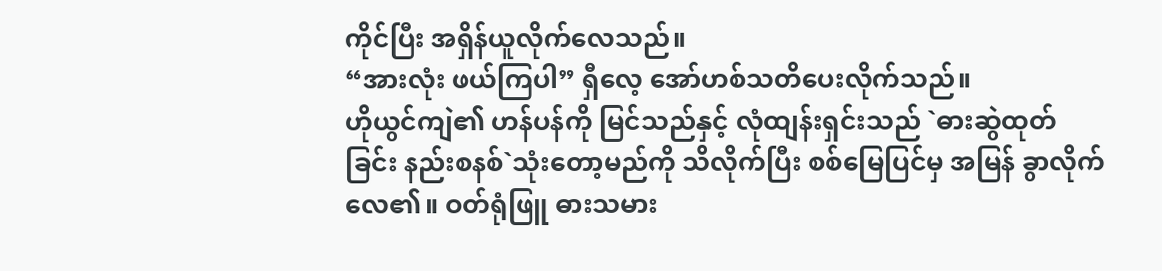ကိုင်ပြီး အရှိန်ယူလိုက်လေသည်။
“အားလုံး ဖယ်ကြပါ” ရှီလေ့ အော်ဟစ်သတိပေးလိုက်သည်။
ဟိုယွင်ကျဲ၏ ဟန်ပန်ကို မြင်သည်နှင့် လုံထျန်းရှင်းသည် `ဓားဆွဲထုတ်ခြင်း နည်းစနစ်`သုံးတော့မည်ကို သိလိုက်ပြီး စစ်မြေပြင်မှ အမြန် ခွာလိုက်လေ၏။ ဝတ်ရုံဖြူ ဓားသမား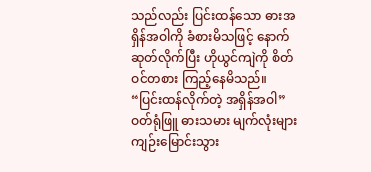သည်လည်း ပြင်းထန်သော ဓားအရှိန်အဝါကို ခံစားမိသဖြင့် နောက်ဆုတ်လိုက်ပြီး ဟိုယွင်ကျဲကို စိတ်ဝင်တစား ကြည့်နေမိသည်။
“ပြင်းထန်လိုက်တဲ့ အရှိန်အဝါ”
ဝတ်ရုံဖြူ ဓားသမား မျက်လုံးများ ကျဉ်းမြောင်းသွား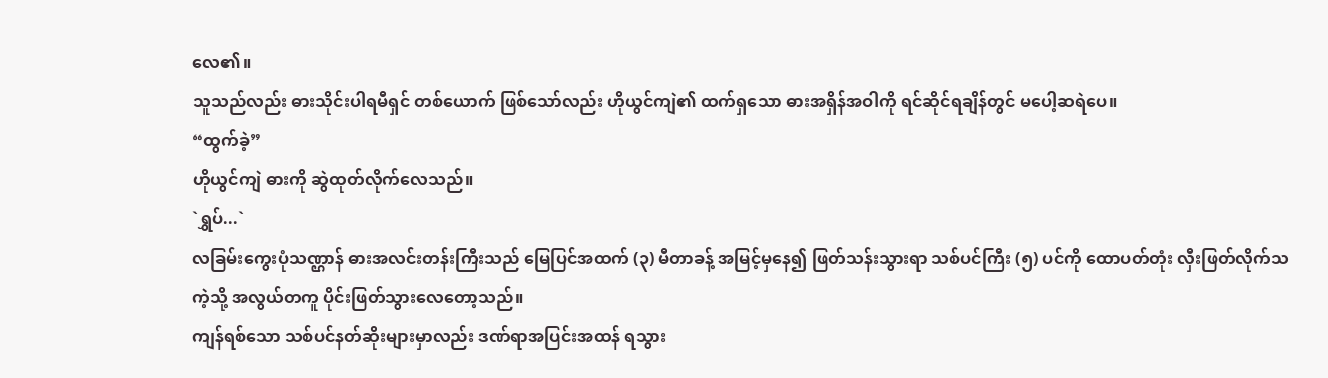လေ၏။
သူသည်လည်း ဓားသိုင်းပါရမီရှင် တစ်ယောက် ဖြစ်သော်လည်း ဟိုယွင်ကျဲ၏ ထက်ရှသော ဓားအရှိန်အဝါကို ရင်ဆိုင်ရချိန်တွင် မပေါ့ဆရဲပေ။
“ထွက်ခဲ့”
ဟိုယွင်ကျဲ ဓားကို ဆွဲထုတ်လိုက်လေသည်။
`ရွှပ်...`
လခြမ်းကွေးပုံသဏ္ဌာန် ဓားအလင်းတန်းကြီးသည် မြေပြင်အထက် (၃) မီတာခန့် အမြင့်မှနေ၍ ဖြတ်သန်းသွားရာ သစ်ပင်ကြီး (၅) ပင်ကို ထောပတ်တုံး လှီးဖြတ်လိုက်သကဲ့သို့ အလွယ်တကူ ပိုင်းဖြတ်သွားလေတော့သည်။
ကျန်ရစ်သော သစ်ပင်နတ်ဆိုးများမှာလည်း ဒဏ်ရာအပြင်းအထန် ရသွား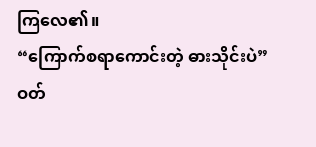ကြလေ၏။
“ကြောက်စရာကောင်းတဲ့ ဓားသိုင်းပဲ”
ဝတ်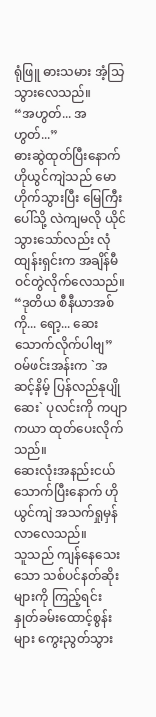ရုံဖြူ ဓားသမား အံ့သြသွားလေသည်။
“အဟွတ်... အဟွတ်...”
ဓားဆွဲထုတ်ပြီးနောက် ဟိုယွင်ကျဲသည် မောဟိုက်သွားပြီး မြေကြီးပေါ်သို့ လဲကျမလို ယိုင်သွားသော်လည်း လုံထျန်းရှင်းက အချိန်မီ ဝင်တွဲလိုက်လေသည်။
“ဒုတိယ စီနီယာအစ်ကို... ရော့... ဆေးသောက်လိုက်ပါဗျ” ဝမ်ဖင်းအန်းက `အဆင့်နိမ့် ပြန်လည်နုပျိုဆေး` ပုလင်းကို ကပျာကယာ ထုတ်ပေးလိုက်သည်။
ဆေးလုံးအနည်းငယ် သောက်ပြီးနောက် ဟိုယွင်ကျဲ အသက်ရှုမှန်လာလေသည်။
သူသည် ကျန်နေသေးသော သစ်ပင်နတ်ဆိုးများကို ကြည့်ရင်း နှုတ်ခမ်းထောင့်စွန်းများ ကွေးညွတ်သွား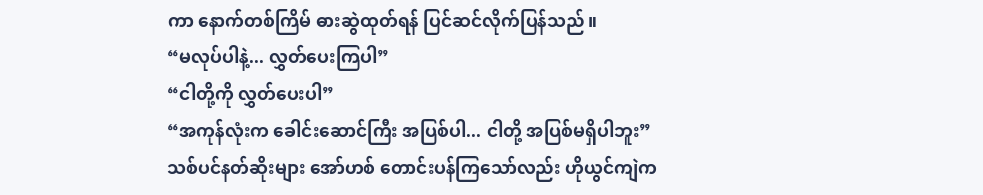ကာ နောက်တစ်ကြိမ် ဓားဆွဲထုတ်ရန် ပြင်ဆင်လိုက်ပြန်သည်။
“မလုပ်ပါနဲ့... လွှတ်ပေးကြပါ”
“ငါတို့ကို လွှတ်ပေးပါ”
“အကုန်လုံးက ခေါင်းဆောင်ကြီး အပြစ်ပါ... ငါတို့ အပြစ်မရှိပါဘူး”
သစ်ပင်နတ်ဆိုးများ အော်ဟစ် တောင်းပန်ကြသော်လည်း ဟိုယွင်ကျဲက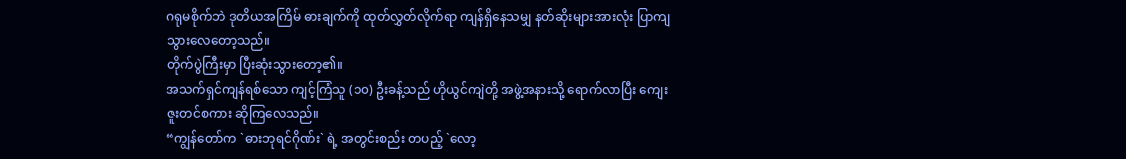ဂရုမစိုက်ဘဲ ဒုတိယအကြိမ် ဓားချက်ကို ထုတ်လွှတ်လိုက်ရာ ကျန်ရှိနေသမျှ နတ်ဆိုးများအားလုံး ပြာကျသွားလေတော့သည်။
တိုက်ပွဲကြီးမှာ ပြီးဆုံးသွားတော့၏။
အသက်ရှင်ကျန်ရစ်သော ကျင့်ကြံသူ (၁၀) ဦးခန့်သည် ဟိုယွင်ကျဲတို့ အဖွဲ့အနားသို့ ရောက်လာပြီး ကျေးဇူးတင်စကား ဆိုကြလေသည်။
“ကျွန်တော်က `ဓားဘုရင်ဂိုဏ်း` ရဲ့ အတွင်းစည်း တပည့် `လော့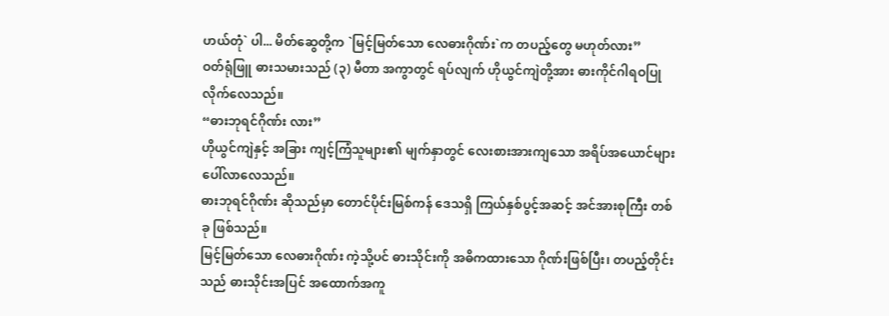ဟယ်တုံ` ပါ... မိတ်ဆွေတို့က `မြင့်မြတ်သော လေဓားဂိုဏ်း`က တပည့်တွေ မဟုတ်လား”
ဝတ်ရုံဖြူ ဓားသမားသည် (၃) မီတာ အကွာတွင် ရပ်လျက် ဟိုယွင်ကျဲတို့အား ဓားကိုင်ဂါရဝပြုလိုက်လေသည်။
“ဓားဘုရင်ဂိုဏ်း လား”
ဟိုယွင်ကျဲနှင့် အခြား ကျင့်ကြံသူများ၏ မျက်နှာတွင် လေးစားအားကျသော အရိပ်အယောင်များ ပေါ်လာလေသည်။
ဓားဘုရင်ဂိုဏ်း ဆိုသည်မှာ တောင်ပိုင်းမြစ်ကန် ဒေသရှိ ကြယ်နှစ်ပွင့်အဆင့် အင်အားစုကြီး တစ်ခု ဖြစ်သည်။
မြင့်မြတ်သော လေဓားဂိုဏ်း ကဲ့သို့ပင် ဓားသိုင်းကို အဓိကထားသော ဂိုဏ်းဖြစ်ပြီး၊ တပည့်တိုင်းသည် ဓားသိုင်းအပြင် အထောက်အကူ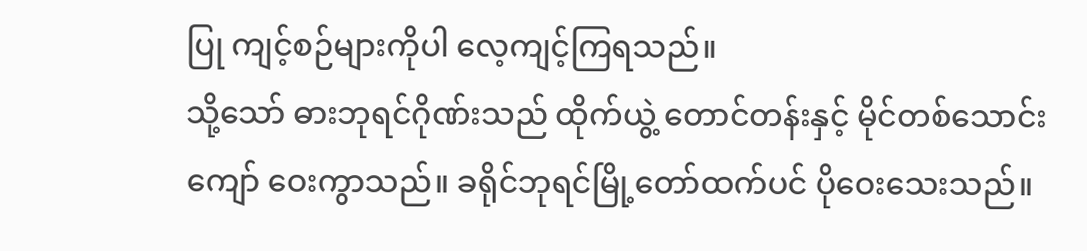ပြု ကျင့်စဉ်များကိုပါ လေ့ကျင့်ကြရသည်။
သို့သော် ဓားဘုရင်ဂိုဏ်းသည် ထိုက်ယွဲ့ တောင်တန်းနှင့် မိုင်တစ်သောင်းကျော် ဝေးကွာသည်။ ခရိုင်ဘုရင်မြို့တော်ထက်ပင် ပိုဝေးသေးသည်။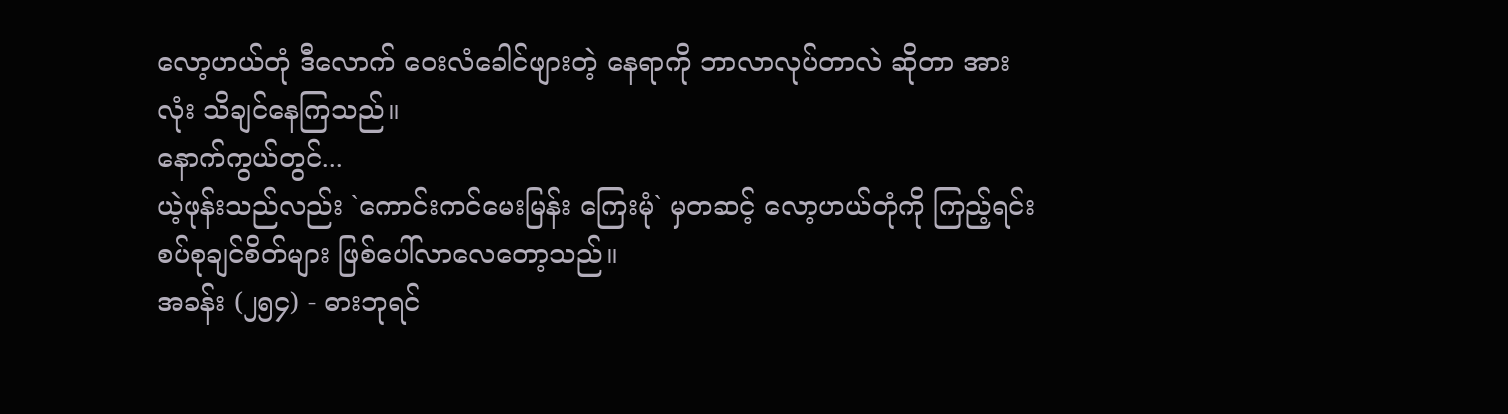လော့ဟယ်တုံ ဒီလောက် ဝေးလံခေါင်ဖျားတဲ့ နေရာကို ဘာလာလုပ်တာလဲ ဆိုတာ အားလုံး သိချင်နေကြသည်။
နောက်ကွယ်တွင်...
ယဲ့ဖုန်းသည်လည်း `ကောင်းကင်မေးမြန်း ကြေးမုံ` မှတဆင့် လော့ဟယ်တုံကို ကြည့်ရင်း စပ်စုချင်စိတ်များ ဖြစ်ပေါ်လာလေတော့သည်။
အခန်း (၂၅၄) - ဓားဘုရင်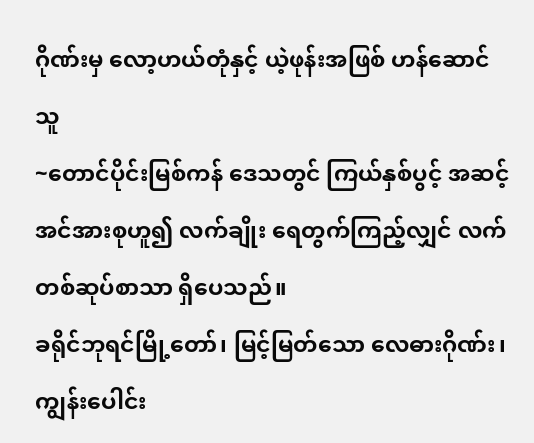ဂိုဏ်းမှ လော့ဟယ်တုံနှင့် ယဲ့ဖုန်းအဖြစ် ဟန်ဆောင်သူ
~တောင်ပိုင်းမြစ်ကန် ဒေသတွင် ကြယ်နှစ်ပွင့် အဆင့် အင်အားစုဟူ၍ လက်ချိုး ရေတွက်ကြည့်လျှင် လက်တစ်ဆုပ်စာသာ ရှိပေသည်။
ခရိုင်ဘုရင်မြို့တော်၊ မြင့်မြတ်သော လေဓားဂိုဏ်း၊ ကျွန်းပေါင်း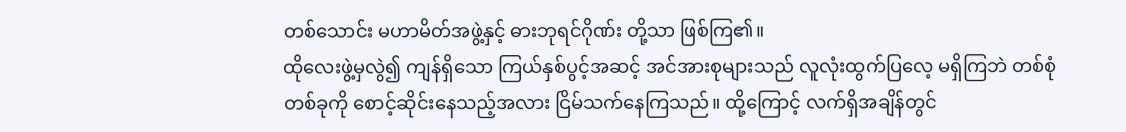တစ်သောင်း မဟာမိတ်အဖွဲ့နှင့် ဓားဘုရင်ဂိုဏ်း တို့သာ ဖြစ်ကြ၏။
ထိုလေးဖွဲ့မှလွဲ၍ ကျန်ရှိသော ကြယ်နှစ်ပွင့်အဆင့် အင်အားစုများသည် လူလုံးထွက်ပြလေ့ မရှိကြဘဲ တစ်စုံတစ်ခုကို စောင့်ဆိုင်းနေသည့်အလား ငြိမ်သက်နေကြသည်။ ထို့ကြောင့် လက်ရှိအချိန်တွင်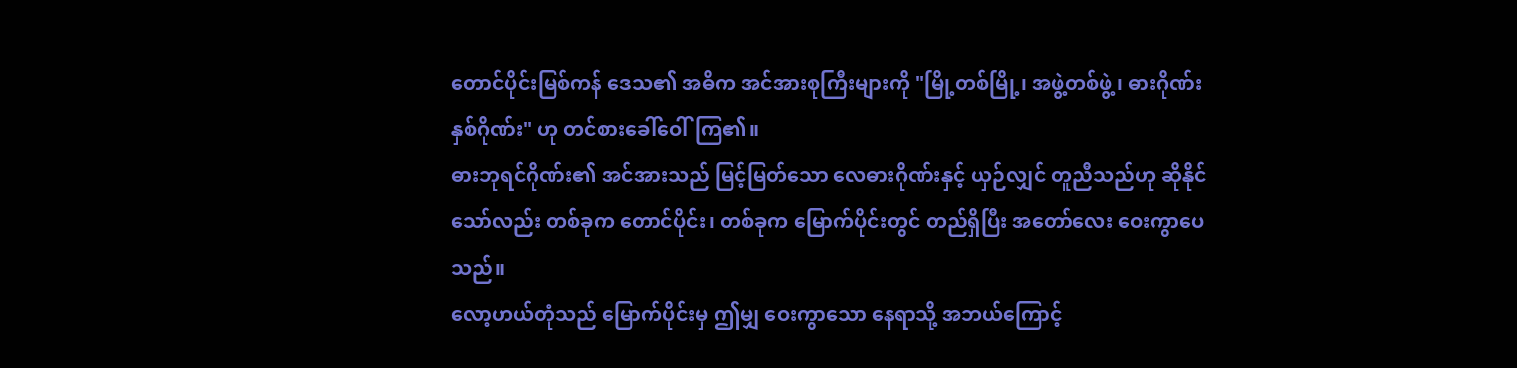တောင်ပိုင်းမြစ်ကန် ဒေသ၏ အဓိက အင်အားစုကြီးများကို "မြို့တစ်မြို့၊ အဖွဲ့တစ်ဖွဲ့၊ ဓားဂိုဏ်းနှစ်ဂိုဏ်း" ဟု တင်စားခေါ်ဝေါ်ကြ၏။
ဓားဘုရင်ဂိုဏ်း၏ အင်အားသည် မြင့်မြတ်သော လေဓားဂိုဏ်းနှင့် ယှဉ်လျှင် တူညီသည်ဟု ဆိုနိုင်သော်လည်း တစ်ခုက တောင်ပိုင်း၊ တစ်ခုက မြောက်ပိုင်းတွင် တည်ရှိပြီး အတော်လေး ဝေးကွာပေသည်။
လော့ဟယ်တုံသည် မြောက်ပိုင်းမှ ဤမျှ ဝေးကွာသော နေရာသို့ အဘယ်ကြောင့်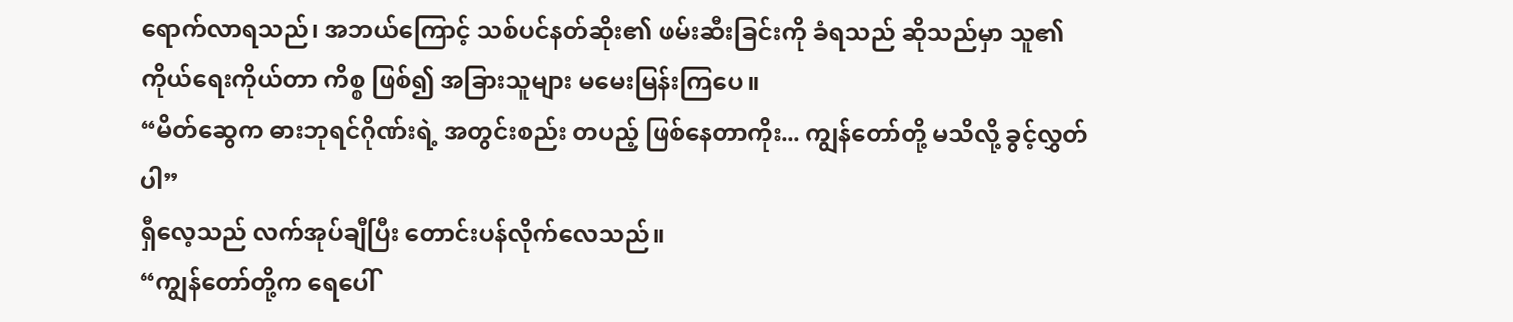ရောက်လာရသည်၊ အဘယ်ကြောင့် သစ်ပင်နတ်ဆိုး၏ ဖမ်းဆီးခြင်းကို ခံရသည် ဆိုသည်မှာ သူ၏ ကိုယ်ရေးကိုယ်တာ ကိစ္စ ဖြစ်၍ အခြားသူများ မမေးမြန်းကြပေ။
“မိတ်ဆွေက ဓားဘုရင်ဂိုဏ်းရဲ့ အတွင်းစည်း တပည့် ဖြစ်နေတာကိုး... ကျွန်တော်တို့ မသိလို့ ခွင့်လွှတ်ပါ”
ရှီလေ့သည် လက်အုပ်ချီပြီး တောင်းပန်လိုက်လေသည်။
“ကျွန်တော်တို့က ရေပေါ်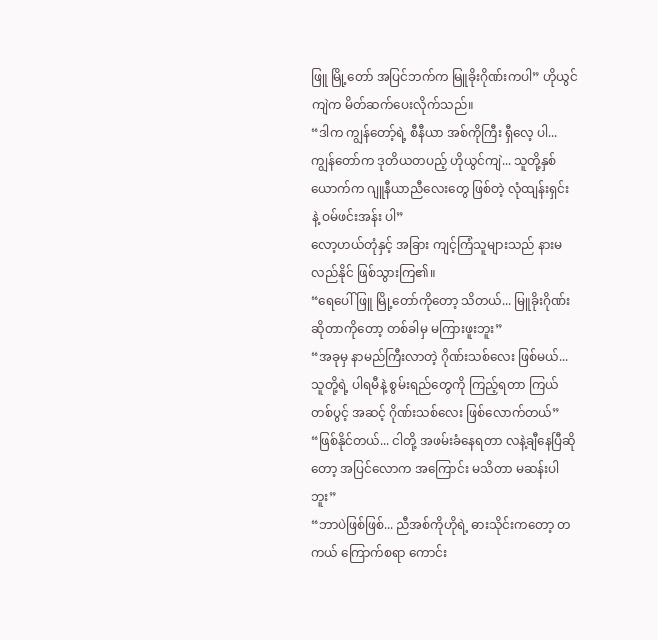ဖြူ မြို့တော် အပြင်ဘက်က မြူခိုးဂိုဏ်းကပါ” ဟိုယွင်ကျဲက မိတ်ဆက်ပေးလိုက်သည်။
“ဒါက ကျွန်တော့်ရဲ့ စီနီယာ အစ်ကိုကြီး ရှီလေ့ ပါ... ကျွန်တော်က ဒုတိယတပည့် ဟိုယွင်ကျဲ... သူတို့နှစ်ယောက်က ဂျူနီယာညီလေးတွေ ဖြစ်တဲ့ လုံထျန်းရှင်း နဲ့ ဝမ်ဖင်းအန်း ပါ”
လော့ဟယ်တုံနှင့် အခြား ကျင့်ကြံသူများသည် နားမလည်နိုင် ဖြစ်သွားကြ၏။
“ရေပေါ်ဖြူ မြို့တော်ကိုတော့ သိတယ်... မြူခိုးဂိုဏ်း ဆိုတာကိုတော့ တစ်ခါမှ မကြားဖူးဘူး”
“အခုမှ နာမည်ကြီးလာတဲ့ ဂိုဏ်းသစ်လေး ဖြစ်မယ်... သူတို့ရဲ့ ပါရမီနဲ့ စွမ်းရည်တွေကို ကြည့်ရတာ ကြယ်တစ်ပွင့် အဆင့် ဂိုဏ်းသစ်လေး ဖြစ်လောက်တယ်”
“ဖြစ်နိုင်တယ်... ငါတို့ အဖမ်းခံနေရတာ လနဲ့ချီနေပြီဆိုတော့ အပြင်လောက အကြောင်း မသိတာ မဆန်းပါဘူး”
“ဘာပဲဖြစ်ဖြစ်... ညီအစ်ကိုဟိုရဲ့ ဓားသိုင်းကတော့ တကယ် ကြောက်စရာ ကောင်း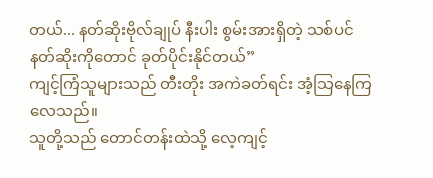တယ်... နတ်ဆိုးဗိုလ်ချုပ် နီးပါး စွမ်းအားရှိတဲ့ သစ်ပင်နတ်ဆိုးကိုတောင် ခုတ်ပိုင်းနိုင်တယ်”
ကျင့်ကြံသူများသည် တီးတိုး အကဲခတ်ရင်း အံ့သြနေကြလေသည်။
သူတို့သည် တောင်တန်းထဲသို့ လေ့ကျင့်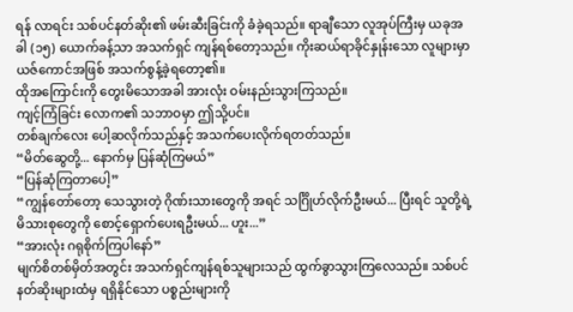ရန် လာရင်း သစ်ပင်နတ်ဆိုး၏ ဖမ်းဆီးခြင်းကို ခံခဲ့ရသည်။ ရာချီသော လူအုပ်ကြီးမှ ယခုအခါ (၁၅) ယောက်ခန့်သာ အသက်ရှင် ကျန်ရစ်တော့သည်။ ကိုးဆယ်ရာခိုင်နှုန်းသော လူများမှာ ယဇ်ကောင်အဖြစ် အသက်စွန့်ခဲ့ရတော့၏။
ထိုအကြောင်းကို တွေးမိသောအခါ အားလုံး ဝမ်းနည်းသွားကြသည်။
ကျင့်ကြံခြင်း လောက၏ သဘာဝမှာ ဤသို့ပင်။
တစ်ချက်လေး ပေါ့ဆလိုက်သည်နှင့် အသက်ပေးလိုက်ရတတ်သည်။
“မိတ်ဆွေတို့... နောက်မှ ပြန်ဆုံကြမယ်”
“ပြန်ဆုံကြတာပေါ့”
“ကျွန်တော်တော့ သေသွားတဲ့ ဂိုဏ်းသားတွေကို အရင် သင်္ဂြိုဟ်လိုက်ဦးမယ်... ပြီးရင် သူတို့ရဲ့ မိသားစုတွေကို စောင့်ရှောက်ပေးရဦးမယ်... ဟူး...”
“အားလုံး ဂရုစိုက်ကြပါနော်”
မျက်စိတစ်မှိတ်အတွင်း အသက်ရှင်ကျန်ရစ်သူများသည် ထွက်ခွာသွားကြလေသည်။ သစ်ပင်နတ်ဆိုးများထံမှ ရရှိနိုင်သော ပစ္စည်းများကို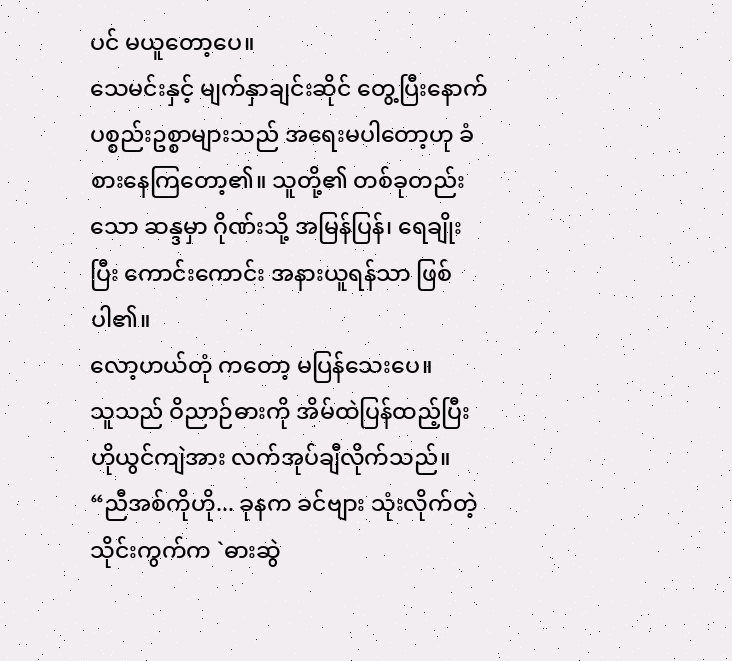ပင် မယူတော့ပေ။
သေမင်းနှင့် မျက်နှာချင်းဆိုင် တွေ့ပြီးနောက် ပစ္စည်းဥစ္စာများသည် အရေးမပါတော့ဟု ခံစားနေကြတော့၏။ သူတို့၏ တစ်ခုတည်းသော ဆန္ဒမှာ ဂိုဏ်းသို့ အမြန်ပြန်၊ ရေချိုးပြီး ကောင်းကောင်း အနားယူရန်သာ ဖြစ်ပါ၏။
လော့ဟယ်တုံ ကတော့ မပြန်သေးပေ။
သူသည် ဝိညာဉ်ဓားကို အိမ်ထဲပြန်ထည့်ပြီး ဟိုယွင်ကျဲအား လက်အုပ်ချီလိုက်သည်။
“ညီအစ်ကိုဟို... ခုနက ခင်ဗျား သုံးလိုက်တဲ့ သိုင်းကွက်က `ဓားဆွဲ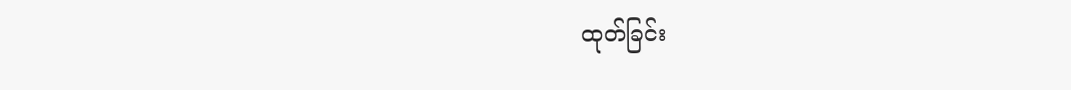ထုတ်ခြင်း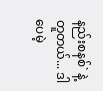နည်းစနစ်` နဲ့ တူတယ်... ဒါပေမဲ့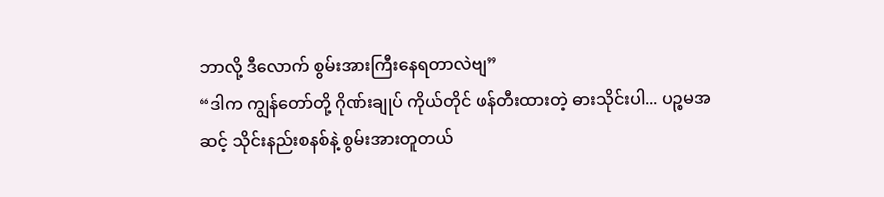ဘာလို့ ဒီလောက် စွမ်းအားကြီးနေရတာလဲဗျ”
“ဒါက ကျွန်တော်တို့ ဂိုဏ်းချုပ် ကိုယ်တိုင် ဖန်တီးထားတဲ့ ဓားသိုင်းပါ... ပဉ္စမအဆင့် သိုင်းနည်းစနစ်နဲ့ စွမ်းအားတူတယ်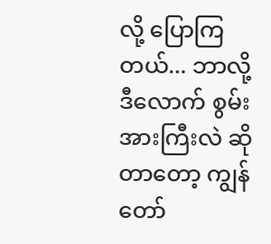လို့ ပြောကြတယ်... ဘာလို့ ဒီလောက် စွမ်းအားကြီးလဲ ဆိုတာတော့ ကျွန်တော်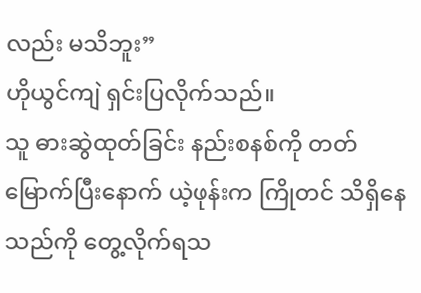လည်း မသိဘူး”
ဟိုယွင်ကျဲ ရှင်းပြလိုက်သည်။
သူ ဓားဆွဲထုတ်ခြင်း နည်းစနစ်ကို တတ်မြောက်ပြီးနောက် ယဲ့ဖုန်းက ကြိုတင် သိရှိနေသည်ကို တွေ့လိုက်ရသ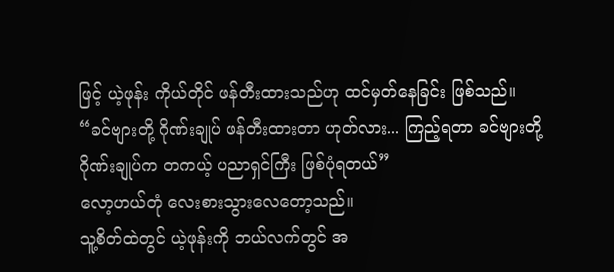ဖြင့် ယဲ့ဖုန်း ကိုယ်တိုင် ဖန်တီးထားသည်ဟု ထင်မှတ်နေခြင်း ဖြစ်သည်။
“ခင်ဗျားတို့ ဂိုဏ်းချုပ် ဖန်တီးထားတာ ဟုတ်လား... ကြည့်ရတာ ခင်ဗျားတို့ ဂိုဏ်းချုပ်က တကယ့် ပညာရှင်ကြီး ဖြစ်ပုံရတယ်”
လော့ဟယ်တုံ လေးစားသွားလေတော့သည်။
သူ့စိတ်ထဲတွင် ယဲ့ဖုန်းကို ဘယ်လက်တွင် အ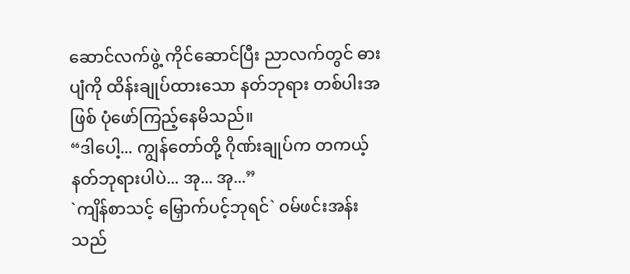ဆောင်လက်ဖွဲ့ ကိုင်ဆောင်ပြီး ညာလက်တွင် ဓားပျံကို ထိန်းချုပ်ထားသော နတ်ဘုရား တစ်ပါးအဖြစ် ပုံဖော်ကြည့်နေမိသည်။
“ဒါပေါ့... ကျွန်တော်တို့ ဂိုဏ်းချုပ်က တကယ့် နတ်ဘုရားပါပဲ... အု... အု...”
`ကျိန်စာသင့် မြှောက်ပင့်ဘုရင်` ဝမ်ဖင်းအန်းသည်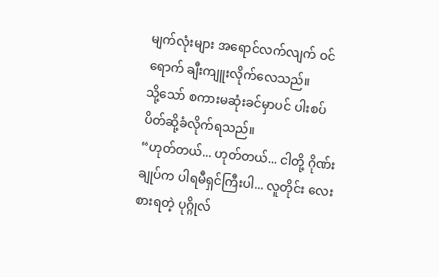မျက်လုံးများ အရောင်လက်လျက် ဝင်ရောက် ချီးကျူးလိုက်လေသည်။
သို့သော် စကားမဆုံးခင်မှာပင် ပါးစပ် ပိတ်ဆို့ခံလိုက်ရသည်။
“ဟုတ်တယ်... ဟုတ်တယ်... ငါတို့ ဂိုဏ်းချုပ်က ပါရမီရှင်ကြီးပါ... လူတိုင်း လေးစားရတဲ့ ပုဂ္ဂိုလ်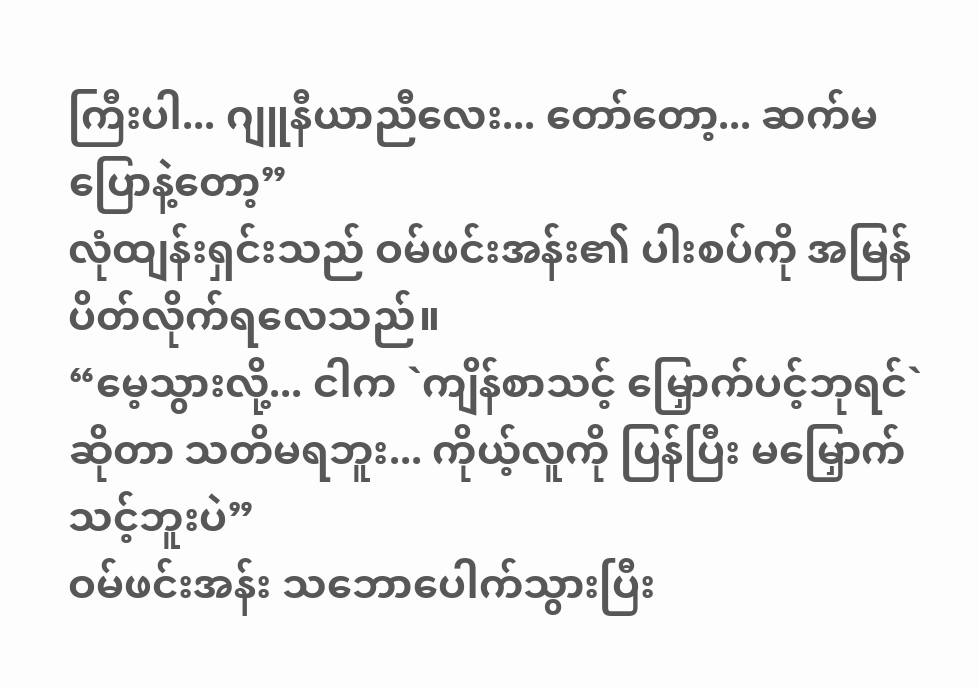ကြီးပါ... ဂျူနီယာညီလေး... တော်တော့... ဆက်မပြောနဲ့တော့”
လုံထျန်းရှင်းသည် ဝမ်ဖင်းအန်း၏ ပါးစပ်ကို အမြန် ပိတ်လိုက်ရလေသည်။
“မေ့သွားလို့... ငါက `ကျိန်စာသင့် မြှောက်ပင့်ဘုရင်` ဆိုတာ သတိမရဘူး... ကိုယ့်လူကို ပြန်ပြီး မမြှောက်သင့်ဘူးပဲ”
ဝမ်ဖင်းအန်း သဘောပေါက်သွားပြီး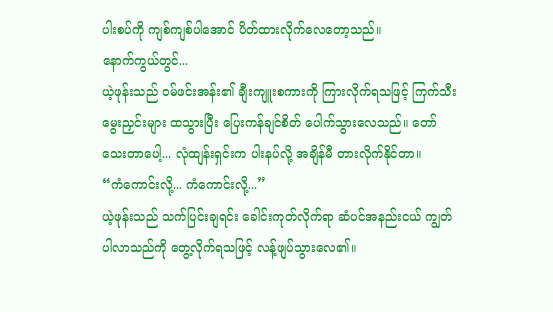ပါးစပ်ကို ကျစ်ကျစ်ပါအောင် ပိတ်ထားလိုက်လေတော့သည်။
နောက်ကွယ်တွင်...
ယဲ့ဖုန်းသည် ဝမ်ဖင်းအန်း၏ ချီးကျူးစကားကို ကြားလိုက်ရသဖြင့် ကြက်သီးမွေးညှင်းများ ထသွားပြီး ပြေးကန်ချင်စိတ် ပေါက်သွားလေသည်။ တော်သေးတာပေါ့... လုံထျန်းရှင်းက ပါးနပ်လို့ အချိန်မီ တားလိုက်နိုင်တာ။
“ကံကောင်းလို့... ကံကောင်းလို့...”
ယဲ့ဖုန်းသည် သက်ပြင်းချရင်း ခေါင်းကုတ်လိုက်ရာ ဆံပင်အနည်းငယ် ကျွတ်ပါလာသည်ကို တွေ့လိုက်ရသဖြင့် လန့်ဖျပ်သွားလေ၏။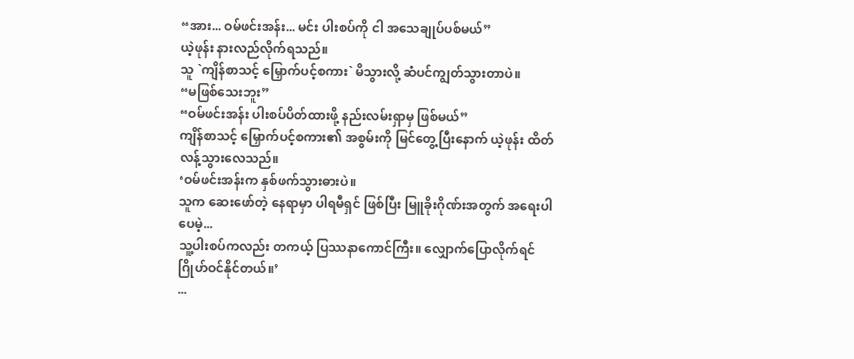“အား... ဝမ်ဖင်းအန်း... မင်း ပါးစပ်ကို ငါ အသေချုပ်ပစ်မယ်”
ယဲ့ဖုန်း နားလည်လိုက်ရသည်။
သူ `ကျိန်စာသင့် မြှောက်ပင့်စကား` မိသွားလို့ ဆံပင်ကျွတ်သွားတာပဲ။
“မဖြစ်သေးဘူး”
“ဝမ်ဖင်းအန်း ပါးစပ်ပိတ်ထားဖို့ နည်းလမ်းရှာမှ ဖြစ်မယ်”
ကျိန်စာသင့် မြှောက်ပင့်စကား၏ အစွမ်းကို မြင်တွေ့ပြီးနောက် ယဲ့ဖုန်း ထိတ်လန့်သွားလေသည်။
‘ဝမ်ဖင်းအန်းက နှစ်ဖက်သွားဓားပဲ။
သူက ဆေးဖော်တဲ့ နေရာမှာ ပါရမီရှင် ဖြစ်ပြီး မြူခိုးဂိုဏ်းအတွက် အရေးပါပေမဲ့...
သူ့ပါးစပ်ကလည်း တကယ့် ပြဿနာကောင်ကြီး။ လျှောက်ပြောလိုက်ရင် ဂြိုဟ်ဝင်နိုင်တယ်။’
...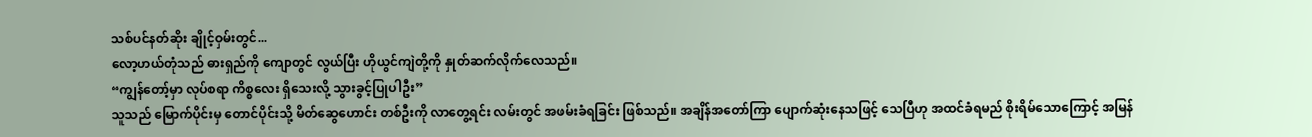သစ်ပင်နတ်ဆိုး ချိုင့်ဝှမ်းတွင်...
လော့ဟယ်တုံသည် ဓားရှည်ကို ကျောတွင် လွယ်ပြီး ဟိုယွင်ကျဲတို့ကို နှုတ်ဆက်လိုက်လေသည်။
“ကျွန်တော့်မှာ လုပ်စရာ ကိစ္စလေး ရှိသေးလို့ သွားခွင့်ပြုပါဦး”
သူသည် မြောက်ပိုင်းမှ တောင်ပိုင်းသို့ မိတ်ဆွေဟောင်း တစ်ဦးကို လာတွေ့ရင်း လမ်းတွင် အဖမ်းခံရခြင်း ဖြစ်သည်။ အချိန်အတော်ကြာ ပျောက်ဆုံးနေသဖြင့် သေပြီဟု အထင်ခံရမည် စိုးရိမ်သောကြောင့် အမြန်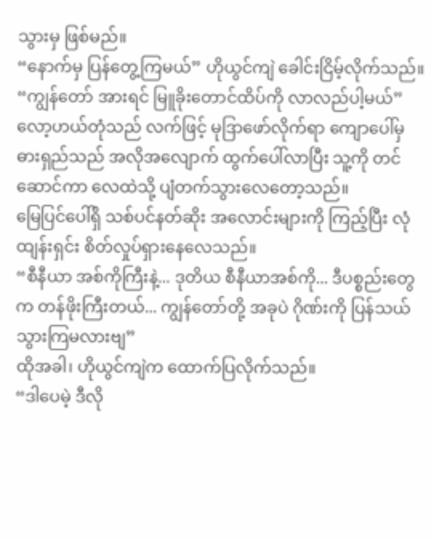သွားမှ ဖြစ်မည်။
“နောက်မှ ပြန်တွေ့ကြမယ်” ဟိုယွင်ကျဲ ခေါင်းငြိမ့်လိုက်သည်။
“ကျွန်တော် အားရင် မြူခိုးတောင်ထိပ်ကို လာလည်ပါ့မယ်”
လော့ဟယ်တုံသည် လက်ဖြင့် မုဒြာဖော်လိုက်ရာ ကျောပေါ်မှ ဓားရှည်သည် အလိုအလျောက် ထွက်ပေါ်လာပြီး သူ့ကို တင်ဆောင်ကာ လေထဲသို့ ပျံတက်သွားလေတော့သည်။
မြေပြင်ပေါ်ရှိ သစ်ပင်နတ်ဆိုး အလောင်းများကို ကြည့်ပြီး လုံထျန်းရှင်း စိတ်လှုပ်ရှားနေလေသည်။
“စီနီယာ အစ်ကိုကြီးနဲ့... ဒုတိယ စီနီယာအစ်ကို... ဒီပစ္စည်းတွေက တန်ဖိုးကြီးတယ်... ကျွန်တော်တို့ အခုပဲ ဂိုဏ်းကို ပြန်သယ်သွားကြမလားဗျ”
ထိုအခါ၊ ဟိုယွင်ကျဲက ထောက်ပြလိုက်သည်။
“ဒါပေမဲ့ ဒီလို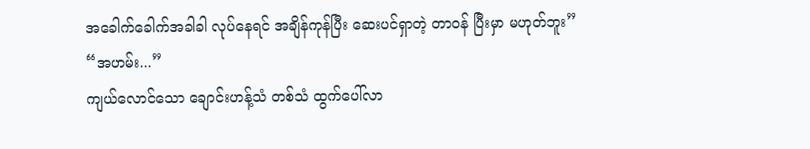အခေါက်ခေါက်အခါခါ လုပ်နေရင် အချိန်ကုန်ပြီး ဆေးပင်ရှာတဲ့ တာဝန် ပြီးမှာ မဟုတ်ဘူး”
“အဟမ်း...”
ကျယ်လောင်သော ချောင်းဟန့်သံ တစ်သံ ထွက်ပေါ်လာ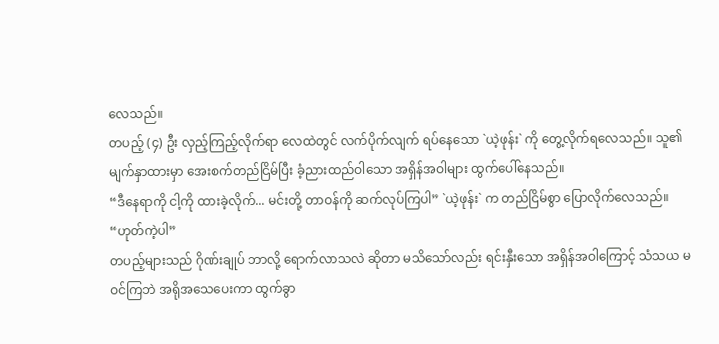လေသည်။
တပည့် (၄) ဦး လှည့်ကြည့်လိုက်ရာ လေထဲတွင် လက်ပိုက်လျက် ရပ်နေသော `ယဲ့ဖုန်း` ကို တွေ့လိုက်ရလေသည်။ သူ၏ မျက်နှာထားမှာ အေးစက်တည်ငြိမ်ပြီး ခံ့ညားထည်ဝါသော အရှိန်အဝါများ ထွက်ပေါ်နေသည်။
“ဒီနေရာကို ငါ့ကို ထားခဲ့လိုက်... မင်းတို့ တာဝန်ကို ဆက်လုပ်ကြပါ” `ယဲ့ဖုန်း` က တည်ငြိမ်စွာ ပြောလိုက်လေသည်။
“ဟုတ်ကဲ့ပါ”
တပည့်များသည် ဂိုဏ်းချုပ် ဘာလို့ ရောက်လာသလဲ ဆိုတာ မသိသော်လည်း ရင်းနှီးသော အရှိန်အဝါကြောင့် သံသယ မဝင်ကြဘဲ အရိုအသေပေးကာ ထွက်ခွာ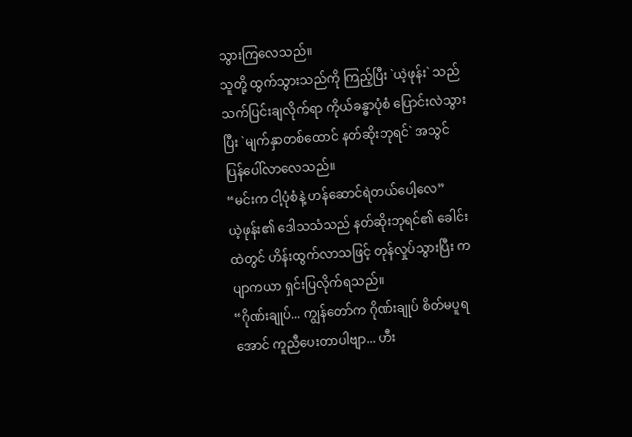သွားကြလေသည်။
သူတို့ ထွက်သွားသည်ကို ကြည့်ပြီး `ယဲ့ဖုန်း` သည် သက်ပြင်းချလိုက်ရာ ကိုယ်ခန္ဓာပုံစံ ပြောင်းလဲသွားပြီး `မျက်နှာတစ်ထောင် နတ်ဆိုးဘုရင်` အသွင် ပြန်ပေါ်လာလေသည်။
“မင်းက ငါ့ပုံစံနဲ့ ဟန်ဆောင်ရဲတယ်ပေါ့လေ”
ယဲ့ဖုန်း၏ ဒေါသသံသည် နတ်ဆိုးဘုရင်၏ ခေါင်းထဲတွင် ဟိန်းထွက်လာသဖြင့် တုန်လှုပ်သွားပြီး ကပျာကယာ ရှင်းပြလိုက်ရသည်။
“ဂိုဏ်းချုပ်... ကျွန်တော်က ဂိုဏ်းချုပ် စိတ်မပူရအောင် ကူညီပေးတာပါဗျာ... ဟီး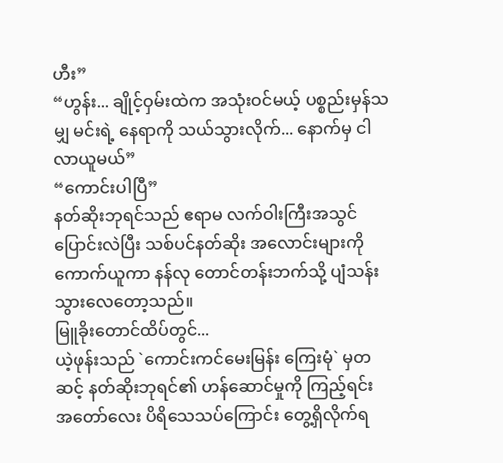ဟီး”
“ဟွန်း... ချိုင့်ဝှမ်းထဲက အသုံးဝင်မယ့် ပစ္စည်းမှန်သမျှ မင်းရဲ့ နေရာကို သယ်သွားလိုက်... နောက်မှ ငါ လာယူမယ်”
“ကောင်းပါပြီ”
နတ်ဆိုးဘုရင်သည် ဧရာမ လက်ဝါးကြီးအသွင် ပြောင်းလဲပြီး သစ်ပင်နတ်ဆိုး အလောင်းများကို ကောက်ယူကာ နန်လု တောင်တန်းဘက်သို့ ပျံသန်းသွားလေတော့သည်။
မြူခိုးတောင်ထိပ်တွင်...
ယဲ့ဖုန်းသည် `ကောင်းကင်မေးမြန်း ကြေးမုံ` မှတဆင့် နတ်ဆိုးဘုရင်၏ ဟန်ဆောင်မှုကို ကြည့်ရင်း အတော်လေး ပိရိသေသပ်ကြောင်း တွေ့ရှိလိုက်ရ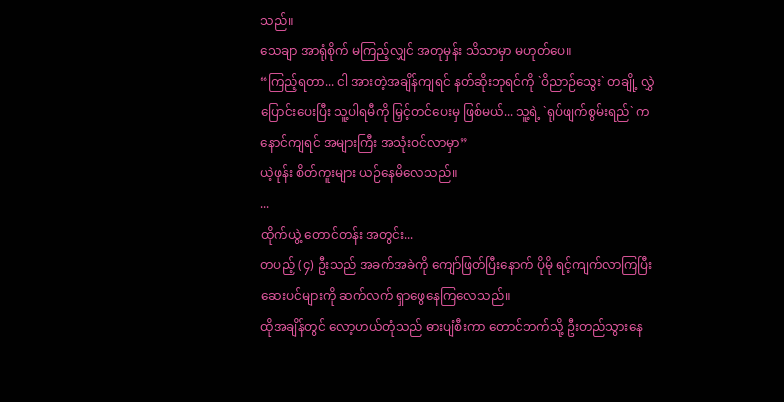သည်။
သေချာ အာရုံစိုက် မကြည့်လျှင် အတုမှန်း သိသာမှာ မဟုတ်ပေ။
“ကြည့်ရတာ... ငါ အားတဲ့အချိန်ကျရင် နတ်ဆိုးဘုရင်ကို `ဝိညာဉ်သွေး` တချို့ လွှဲပြောင်းပေးပြီး သူ့ပါရမီကို မြှင့်တင်ပေးမှ ဖြစ်မယ်... သူ့ရဲ့ `ရုပ်ဖျက်စွမ်းရည်` က နောင်ကျရင် အများကြီး အသုံးဝင်လာမှာ”
ယဲ့ဖုန်း စိတ်ကူးများ ယဉ်နေမိလေသည်။
...
ထိုက်ယွဲ့ တောင်တန်း အတွင်း...
တပည့် (၄) ဦးသည် အခက်အခဲကို ကျော်ဖြတ်ပြီးနောက် ပိုမို ရင့်ကျက်လာကြပြီး ဆေးပင်များကို ဆက်လက် ရှာဖွေနေကြလေသည်။
ထိုအချိန်တွင် လော့ဟယ်တုံသည် ဓားပျံစီးကာ တောင်ဘက်သို့ ဦးတည်သွားနေ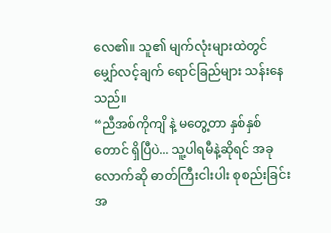လေ၏။ သူ၏ မျက်လုံးများထဲတွင် မျှော်လင့်ချက် ရောင်ခြည်များ သန်းနေသည်။
“ညီအစ်ကိုကျိ နဲ့ မတွေ့တာ နှစ်နှစ်တောင် ရှိပြီပဲ... သူ့ပါရမီနဲ့ဆိုရင် အခုလောက်ဆို ဓာတ်ကြီးငါးပါး စုစည်းခြင်း အ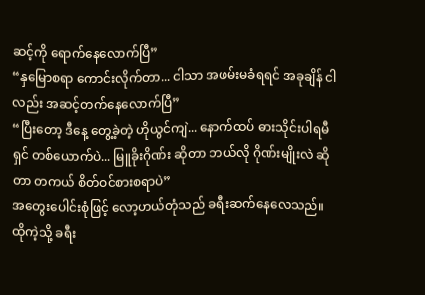ဆင့်ကို ရောက်နေလောက်ပြီ”
“နှမြောစရာ ကောင်းလိုက်တာ... ငါသာ အဖမ်းမခံရရင် အခုချိန် ငါလည်း အဆင့်တက်နေလောက်ပြီ”
“ပြီးတော့ ဒီနေ့ တွေ့ခဲ့တဲ့ ဟိုယွင်ကျဲ... နောက်ထပ် ဓားသိုင်းပါရမီရှင် တစ်ယောက်ပဲ... မြူခိုးဂိုဏ်း ဆိုတာ ဘယ်လို ဂိုဏ်းမျိုးလဲ ဆိုတာ တကယ် စိတ်ဝင်စားစရာပဲ”
အတွေးပေါင်းစုံဖြင့် လော့ဟယ်တုံသည် ခရီးဆက်နေလေသည်။
ထိုကဲ့သို့ ခရီး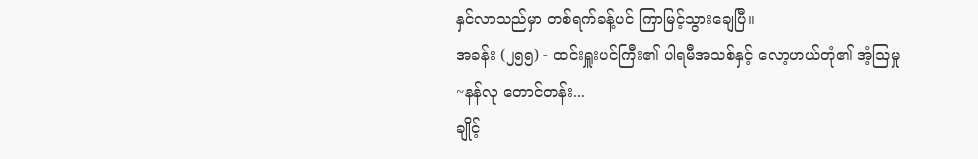နှင်လာသည်မှာ တစ်ရက်ခန့်ပင် ကြာမြင့်သွားချေပြီ။
အခန်း (၂၅၅) - ထင်းရှူးပင်ကြီး၏ ပါရမီအသစ်နှင့် လော့ဟယ်တုံ၏ အံ့သြမှု
~နန်လု တောင်တန်း...
ချိုင့်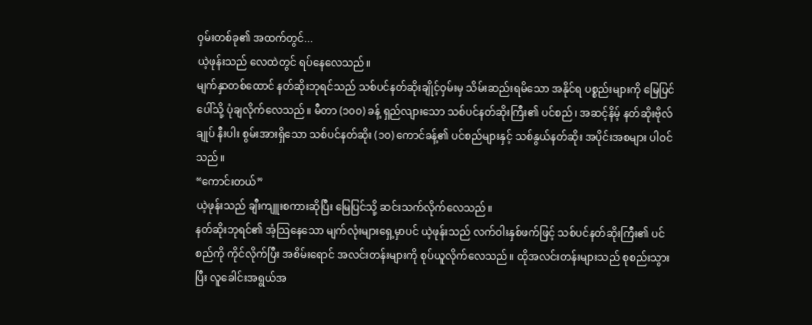ဝှမ်းတစ်ခု၏ အထက်တွင်...
ယဲ့ဖုန်းသည် လေထဲတွင် ရပ်နေလေသည်။
မျက်နှာတစ်ထောင် နတ်ဆိုးဘုရင်သည် သစ်ပင်နတ်ဆိုးချိုင့်ဝှမ်းမှ သိမ်းဆည်းရမိသော အနိုင်ရ ပစ္စည်းများကို မြေပြင်ပေါ်သို့ ပုံချလိုက်လေသည်။ မီတာ (၁၀၀) ခန့် ရှည်လျားသော သစ်ပင်နတ်ဆိုးကြီး၏ ပင်စည်၊ အဆင့်နိမ့် နတ်ဆိုးဗိုလ်ချုပ် နီးပါး စွမ်းအားရှိသော သစ်ပင်နတ်ဆိုး (၁၀) ကောင်ခန့်၏ ပင်စည်များနှင့် သစ်နွယ်နတ်ဆိုး အပိုင်းအစများ ပါဝင်သည်။
“ကောင်းတယ်”
ယဲ့ဖုန်းသည် ချီးကျူးစကားဆိုပြီး မြေပြင်သို့ ဆင်းသက်လိုက်လေသည်။
နတ်ဆိုးဘုရင်၏ အံ့သြနေသော မျက်လုံးများရှေ့မှာပင် ယဲ့ဖုန်းသည် လက်ဝါးနှစ်ဖက်ဖြင့် သစ်ပင်နတ်ဆိုးကြီး၏ ပင်စည်ကို ကိုင်လိုက်ပြီး အစိမ်းရောင် အလင်းတန်းများကို စုပ်ယူလိုက်လေသည်။ ထိုအလင်းတန်းများသည် စုစည်းသွားပြီး လူခေါင်းအရွယ်အ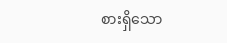စားရှိသော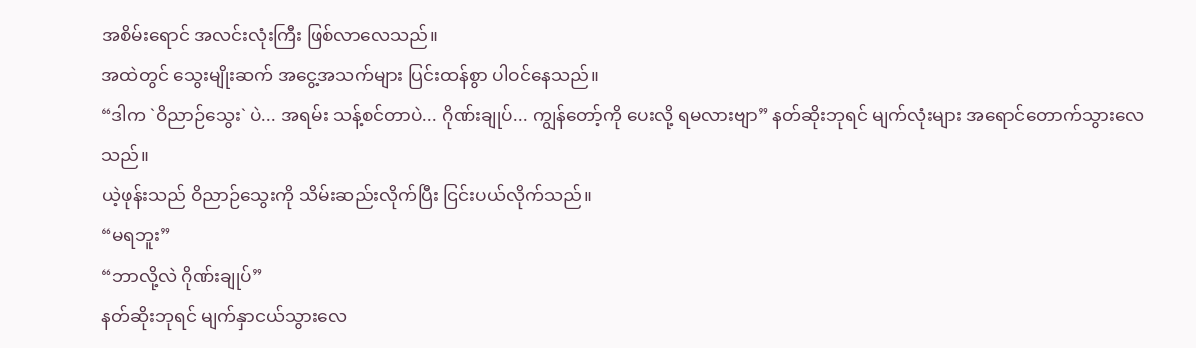အစိမ်းရောင် အလင်းလုံးကြီး ဖြစ်လာလေသည်။
အထဲတွင် သွေးမျိုးဆက် အငွေ့အသက်များ ပြင်းထန်စွာ ပါဝင်နေသည်။
“ဒါက `ဝိညာဉ်သွေး` ပဲ... အရမ်း သန့်စင်တာပဲ... ဂိုဏ်းချုပ်... ကျွန်တော့်ကို ပေးလို့ ရမလားဗျာ” နတ်ဆိုးဘုရင် မျက်လုံးများ အရောင်တောက်သွားလေသည်။
ယဲ့ဖုန်းသည် ဝိညာဉ်သွေးကို သိမ်းဆည်းလိုက်ပြီး ငြင်းပယ်လိုက်သည်။
“မရဘူး”
“ဘာလို့လဲ ဂိုဏ်းချုပ်”
နတ်ဆိုးဘုရင် မျက်နှာငယ်သွားလေ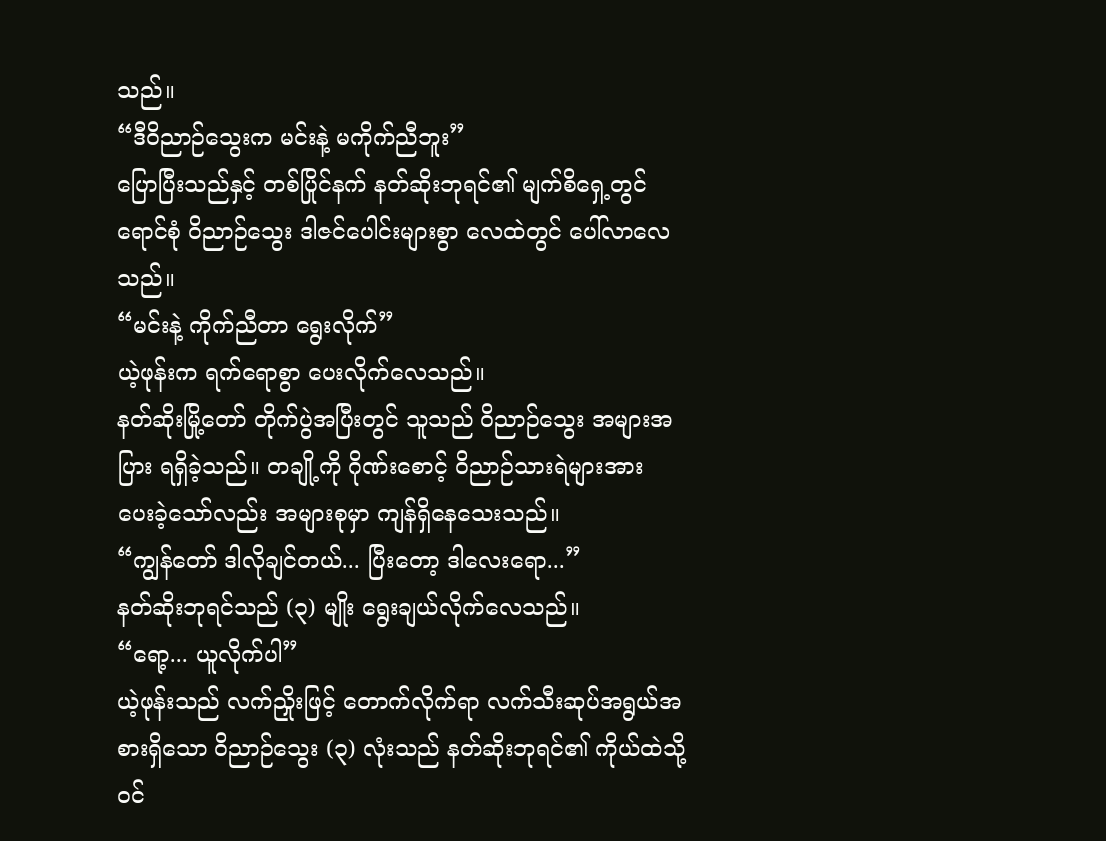သည်။
“ဒီဝိညာဉ်သွေးက မင်းနဲ့ မကိုက်ညီဘူး”
ပြောပြီးသည်နှင့် တစ်ပြိုင်နက် နတ်ဆိုးဘုရင်၏ မျက်စိရှေ့တွင် ရောင်စုံ ဝိညာဉ်သွေး ဒါဇင်ပေါင်းများစွာ လေထဲတွင် ပေါ်လာလေသည်။
“မင်းနဲ့ ကိုက်ညီတာ ရွေးလိုက်”
ယဲ့ဖုန်းက ရက်ရောစွာ ပေးလိုက်လေသည်။
နတ်ဆိုးမြို့တော် တိုက်ပွဲအပြီးတွင် သူသည် ဝိညာဉ်သွေး အများအပြား ရရှိခဲ့သည်။ တချို့ကို ဂိုဏ်းစောင့် ဝိညာဉ်သားရဲများအား ပေးခဲ့သော်လည်း အများစုမှာ ကျန်ရှိနေသေးသည်။
“ကျွန်တော် ဒါလိုချင်တယ်... ပြီးတော့ ဒါလေးရော...”
နတ်ဆိုးဘုရင်သည် (၃) မျိုး ရွေးချယ်လိုက်လေသည်။
“ရော့... ယူလိုက်ပါ”
ယဲ့ဖုန်းသည် လက်ညှိုးဖြင့် တောက်လိုက်ရာ လက်သီးဆုပ်အရွယ်အစားရှိသော ဝိညာဉ်သွေး (၃) လုံးသည် နတ်ဆိုးဘုရင်၏ ကိုယ်ထဲသို့ ဝင်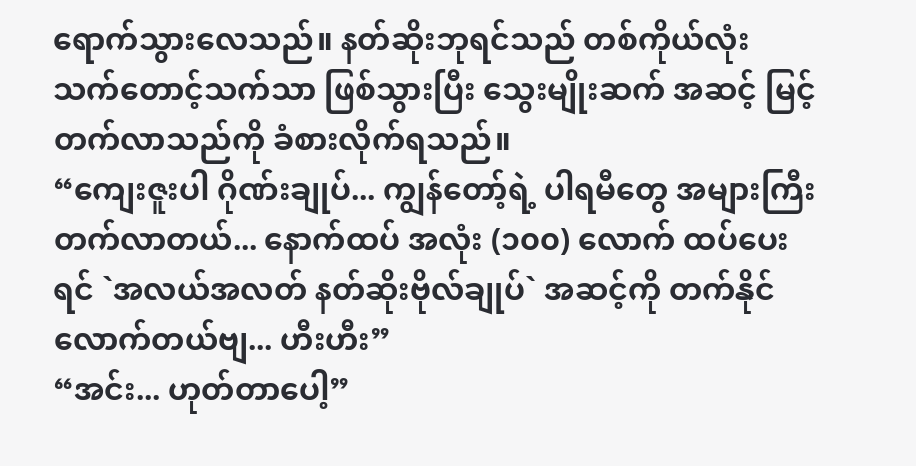ရောက်သွားလေသည်။ နတ်ဆိုးဘုရင်သည် တစ်ကိုယ်လုံး သက်တောင့်သက်သာ ဖြစ်သွားပြီး သွေးမျိုးဆက် အဆင့် မြင့်တက်လာသည်ကို ခံစားလိုက်ရသည်။
“ကျေးဇူးပါ ဂိုဏ်းချုပ်... ကျွန်တော့်ရဲ့ ပါရမီတွေ အများကြီး တက်လာတယ်... နောက်ထပ် အလုံး (၁၀၀) လောက် ထပ်ပေးရင် `အလယ်အလတ် နတ်ဆိုးဗိုလ်ချုပ်` အဆင့်ကို တက်နိုင်လောက်တယ်ဗျ... ဟီးဟီး”
“အင်း... ဟုတ်တာပေါ့”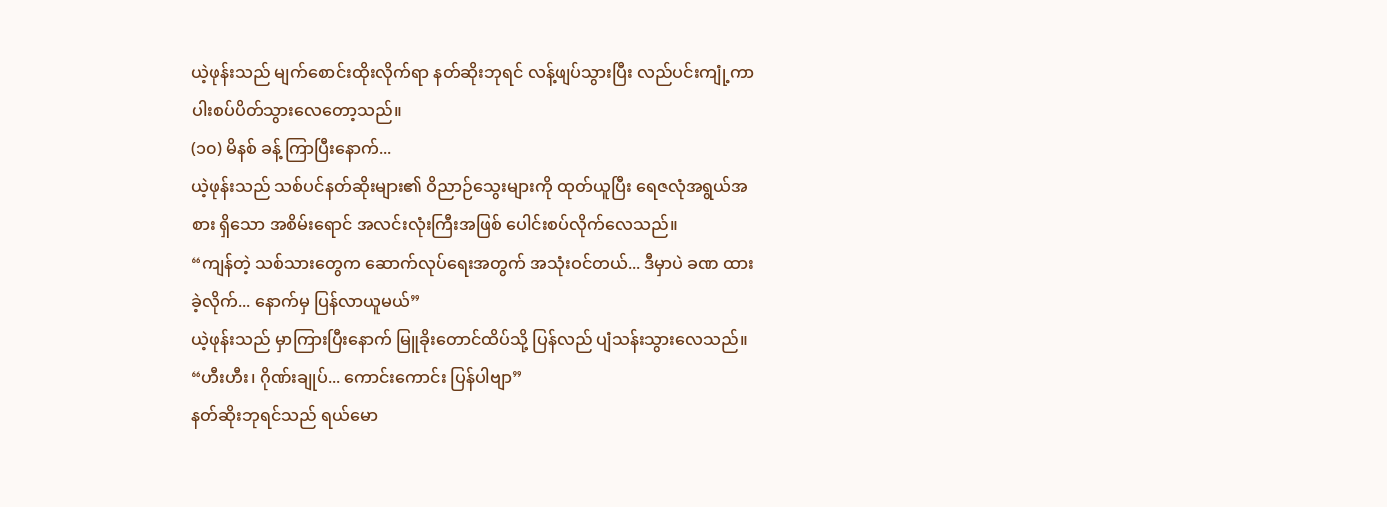ယဲ့ဖုန်းသည် မျက်စောင်းထိုးလိုက်ရာ နတ်ဆိုးဘုရင် လန့်ဖျပ်သွားပြီး လည်ပင်းကျုံ့ကာ ပါးစပ်ပိတ်သွားလေတော့သည်။
(၁၀) မိနစ် ခန့် ကြာပြီးနောက်...
ယဲ့ဖုန်းသည် သစ်ပင်နတ်ဆိုးများ၏ ဝိညာဉ်သွေးများကို ထုတ်ယူပြီး ရေဇလုံအရွယ်အစား ရှိသော အစိမ်းရောင် အလင်းလုံးကြီးအဖြစ် ပေါင်းစပ်လိုက်လေသည်။
“ကျန်တဲ့ သစ်သားတွေက ဆောက်လုပ်ရေးအတွက် အသုံးဝင်တယ်... ဒီမှာပဲ ခဏ ထားခဲ့လိုက်... နောက်မှ ပြန်လာယူမယ်”
ယဲ့ဖုန်းသည် မှာကြားပြီးနောက် မြူခိုးတောင်ထိပ်သို့ ပြန်လည် ပျံသန်းသွားလေသည်။
“ဟီးဟီး၊ ဂိုဏ်းချုပ်... ကောင်းကောင်း ပြန်ပါဗျာ”
နတ်ဆိုးဘုရင်သည် ရယ်မော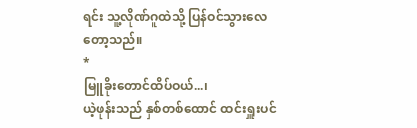ရင်း သူ့လိုဏ်ဂူထဲသို့ ပြန်ဝင်သွားလေတော့သည်။
*
မြူခိုးတောင်ထိပ်ဝယ်...၊
ယဲ့ဖုန်းသည် နှစ်တစ်ထောင် ထင်းရှူးပင်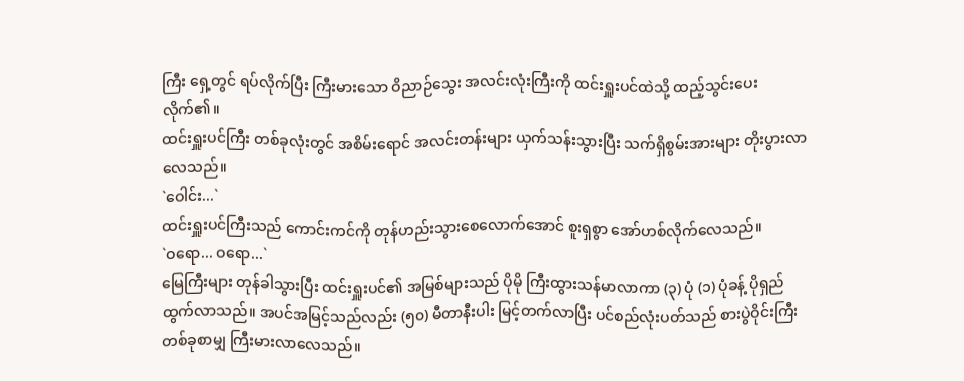ကြီး ရှေ့တွင် ရပ်လိုက်ပြီး ကြီးမားသော ဝိညာဉ်သွေး အလင်းလုံးကြီးကို ထင်းရှူးပင်ထဲသို့ ထည့်သွင်းပေးလိုက်၏။
ထင်းရှူးပင်ကြီး တစ်ခုလုံးတွင် အစိမ်းရောင် အလင်းတန်းများ ယှက်သန်းသွားပြီး သက်ရှိစွမ်းအားများ တိုးပွားလာလေသည်။
`ဝေါင်း...`
ထင်းရှူးပင်ကြီးသည် ကောင်းကင်ကို တုန်ဟည်းသွားစေလောက်အောင် စူးရှစွာ အော်ဟစ်လိုက်လေသည်။
`ဝရော... ဝရော...`
မြေကြီးများ တုန်ခါသွားပြီး ထင်းရှူးပင်၏ အမြစ်များသည် ပိုမို ကြီးထွားသန်မာလာကာ (၃) ပုံ (၁) ပုံခန့် ပိုရှည်ထွက်လာသည်။ အပင်အမြင့်သည်လည်း (၅၀) မီတာနီးပါး မြင့်တက်လာပြီး ပင်စည်လုံးပတ်သည် စားပွဲဝိုင်းကြီး တစ်ခုစာမျှ ကြီးမားလာလေသည်။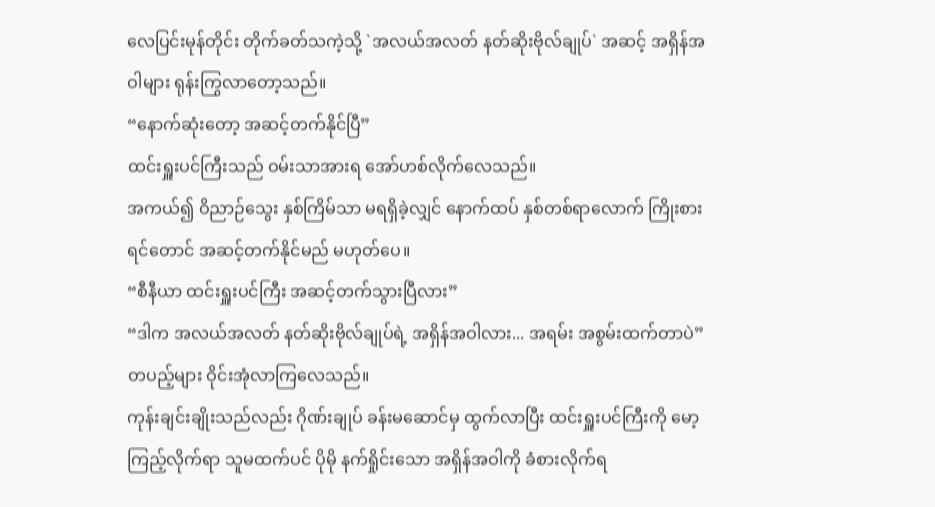လေပြင်းမုန်တိုင်း တိုက်ခတ်သကဲ့သို့ `အလယ်အလတ် နတ်ဆိုးဗိုလ်ချုပ်` အဆင့် အရှိန်အဝါများ ရုန်းကြွလာတော့သည်။
“နောက်ဆုံးတော့ အဆင့်တက်နိုင်ပြီ”
ထင်းရှူးပင်ကြီးသည် ဝမ်းသာအားရ အော်ဟစ်လိုက်လေသည်။
အကယ်၍ ဝိညာဉ်သွေး နှစ်ကြိမ်သာ မရရှိခဲ့လျှင် နောက်ထပ် နှစ်တစ်ရာလောက် ကြိုးစားရင်တောင် အဆင့်တက်နိုင်မည် မဟုတ်ပေ။
“စီနီယာ ထင်းရှူးပင်ကြီး အဆင့်တက်သွားပြီလား”
“ဒါက အလယ်အလတ် နတ်ဆိုးဗိုလ်ချုပ်ရဲ့ အရှိန်အဝါလား... အရမ်း အစွမ်းထက်တာပဲ”
တပည့်များ ဝိုင်းအုံလာကြလေသည်။
ကုန်းချင်းချိုးသည်လည်း ဂိုဏ်းချုပ် ခန်းမဆောင်မှ ထွက်လာပြီး ထင်းရှူးပင်ကြီးကို မော့ကြည့်လိုက်ရာ သူမထက်ပင် ပိုမို နက်ရှိုင်းသော အရှိန်အဝါကို ခံစားလိုက်ရ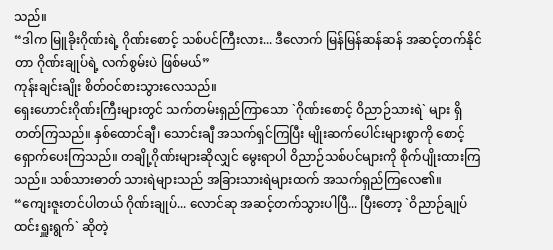သည်။
“ဒါက မြူခိုးဂိုဏ်းရဲ့ ဂိုဏ်းစောင့် သစ်ပင်ကြီးလား... ဒီလောက် မြန်မြန်ဆန်ဆန် အဆင့်တက်နိုင်တာ ဂိုဏ်းချုပ်ရဲ့ လက်စွမ်းပဲ ဖြစ်မယ်”
ကုန်းချင်းချိုး စိတ်ဝင်စားသွားလေသည်။
ရှေးဟောင်းဂိုဏ်းကြီးများတွင် သက်တမ်းရှည်ကြာသော `ဂိုဏ်းစောင့် ဝိညာဉ်သားရဲ` များ ရှိတတ်ကြသည်။ နှစ်ထောင်ချီ၊ သောင်းချီ အသက်ရှင်ကြပြီး မျိုးဆက်ပေါင်းများစွာကို စောင့်ရှောက်ပေးကြသည်။ တချို့ဂိုဏ်းများဆိုလျှင် မွေးရာပါ ဝိညာဉ်သစ်ပင်များကို စိုက်ပျိုးထားကြသည်။ သစ်သားဓာတ် သားရဲများသည် အခြားသားရဲများထက် အသက်ရှည်ကြလေ၏။
“ကျေးဇူးတင်ပါတယ် ဂိုဏ်းချုပ်... လောင်ဆု အဆင့်တက်သွားပါပြီ... ပြီးတော့ `ဝိညာဉ်ချုပ် ထင်းရှူးရွက်` ဆိုတဲ့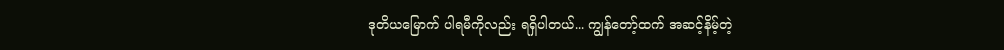ဒုတိယမြောက် ပါရမီကိုလည်း ရရှိပါတယ်... ကျွန်တော့်ထက် အဆင့်နိမ့်တဲ့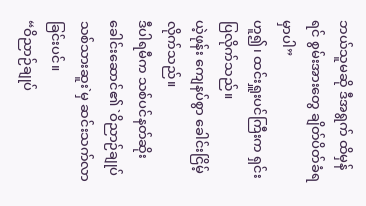ဘယ်သူမဆို ဒီအရွက် ထိမှန်ရင် စွမ်းအားတွေ ချိတ်ပိတ်ခံရမှာပါ”
ဟူ၍၊ ထင်းရှူးပင်ကြီးက ရှင်းပြလိုက်သည်။
ယဲ့ဖုန်း ကျေနပ်စွာ ခေါင်းငြိမ့်လိုက်သည်။
ဒီပါရမီက သစ်ပင်နတ်ဆိုးခေါင်းဆောင်၏ `ဝိညာဉ်ချုပ် သစ်သားဆူး`မှ ဆင်းသက်လာခြင်းပင်။
“ဝိညာဉ်ချုပ်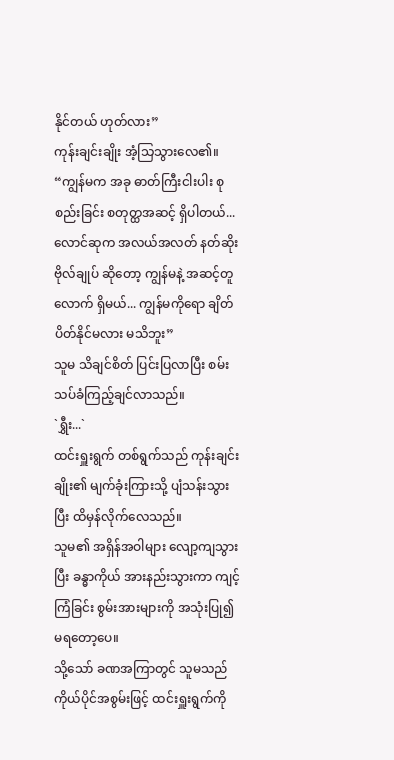နိုင်တယ် ဟုတ်လား”
ကုန်းချင်းချိုး အံ့သြသွားလေ၏။
“ကျွန်မက အခု ဓာတ်ကြီးငါးပါး စုစည်းခြင်း စတုတ္ထအဆင့် ရှိပါတယ်... လောင်ဆုက အလယ်အလတ် နတ်ဆိုးဗိုလ်ချုပ် ဆိုတော့ ကျွန်မနဲ့ အဆင့်တူလောက် ရှိမယ်... ကျွန်မကိုရော ချိတ်ပိတ်နိုင်မလား မသိဘူး”
သူမ သိချင်စိတ် ပြင်းပြလာပြီး စမ်းသပ်ခံကြည့်ချင်လာသည်။
`ရွှီး...`
ထင်းရှူးရွက် တစ်ရွက်သည် ကုန်းချင်းချိုး၏ မျက်ခုံးကြားသို့ ပျံသန်းသွားပြီး ထိမှန်လိုက်လေသည်။
သူမ၏ အရှိန်အဝါများ လျော့ကျသွားပြီး ခန္ဓာကိုယ် အားနည်းသွားကာ ကျင့်ကြံခြင်း စွမ်းအားများကို အသုံးပြု၍ မရတော့ပေ။
သို့သော် ခဏအကြာတွင် သူမသည် ကိုယ်ပိုင်အစွမ်းဖြင့် ထင်းရှူးရွက်ကို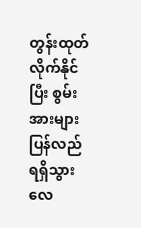တွန်းထုတ်လိုက်နိုင်ပြီး စွမ်းအားများ ပြန်လည် ရရှိသွားလေ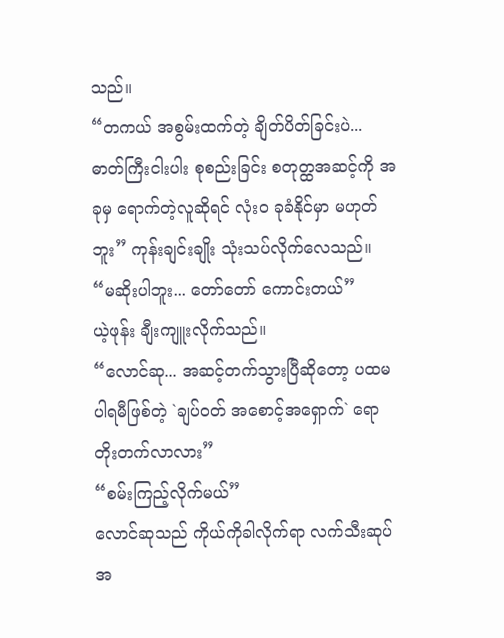သည်။
“တကယ် အစွမ်းထက်တဲ့ ချိတ်ပိတ်ခြင်းပဲ... ဓာတ်ကြီးငါးပါး စုစည်းခြင်း စတုတ္ထအဆင့်ကို အခုမှ ရောက်တဲ့လူဆိုရင် လုံးဝ ခုခံနိုင်မှာ မဟုတ်ဘူး” ကုန်းချင်းချိုး သုံးသပ်လိုက်လေသည်။
“မဆိုးပါဘူး... တော်တော် ကောင်းတယ်”
ယဲ့ဖုန်း ချီးကျူးလိုက်သည်။
“လောင်ဆု... အဆင့်တက်သွားပြီဆိုတော့ ပထမ ပါရမီဖြစ်တဲ့ `ချပ်ဝတ် အစောင့်အရှောက်` ရော တိုးတက်လာလား”
“စမ်းကြည့်လိုက်မယ်”
လောင်ဆုသည် ကိုယ်ကိုခါလိုက်ရာ လက်သီးဆုပ်အ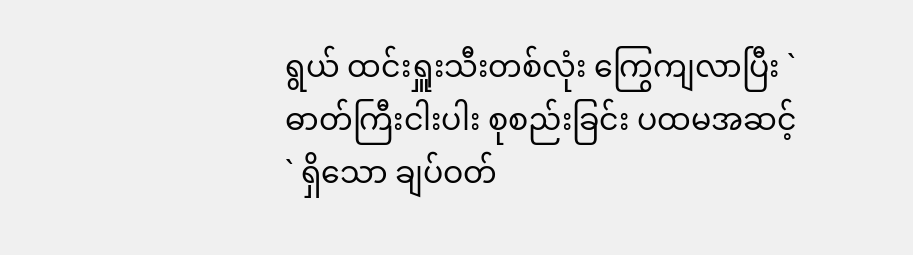ရွယ် ထင်းရှူးသီးတစ်လုံး ကြွေကျလာပြီး `ဓာတ်ကြီးငါးပါး စုစည်းခြင်း ပထမအဆင့်` ရှိသော ချပ်ဝတ်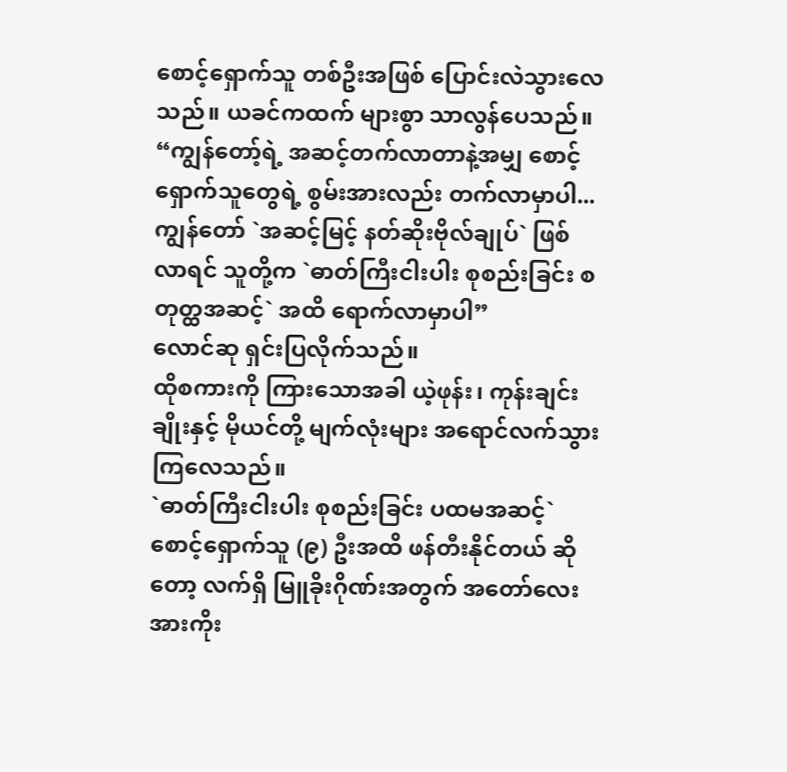စောင့်ရှောက်သူ တစ်ဦးအဖြစ် ပြောင်းလဲသွားလေသည်။ ယခင်ကထက် များစွာ သာလွန်ပေသည်။
“ကျွန်တော့်ရဲ့ အဆင့်တက်လာတာနဲ့အမျှ စောင့်ရှောက်သူတွေရဲ့ စွမ်းအားလည်း တက်လာမှာပါ... ကျွန်တော် `အဆင့်မြင့် နတ်ဆိုးဗိုလ်ချုပ်` ဖြစ်လာရင် သူတို့က `ဓာတ်ကြီးငါးပါး စုစည်းခြင်း စတုတ္ထအဆင့်` အထိ ရောက်လာမှာပါ”
လောင်ဆု ရှင်းပြလိုက်သည်။
ထိုစကားကို ကြားသောအခါ ယဲ့ဖုန်း၊ ကုန်းချင်းချိုးနှင့် မိုယင်တို့ မျက်လုံးများ အရောင်လက်သွားကြလေသည်။
`ဓာတ်ကြီးငါးပါး စုစည်းခြင်း ပထမအဆင့်` စောင့်ရှောက်သူ (၉) ဦးအထိ ဖန်တီးနိုင်တယ် ဆိုတော့ လက်ရှိ မြူခိုးဂိုဏ်းအတွက် အတော်လေး အားကိုး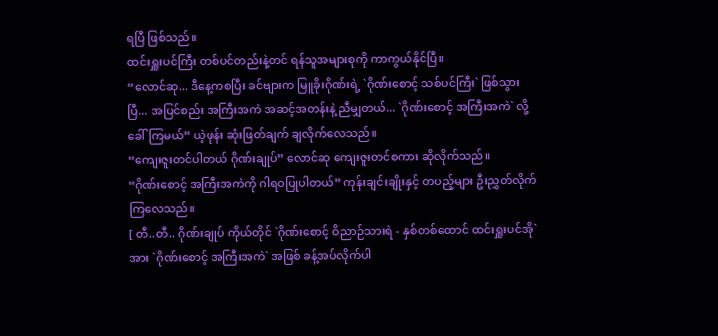ရပြီ ဖြစ်သည်။
ထင်းရှူးပင်ကြီး တစ်ပင်တည်းနဲ့တင် ရန်သူအများစုကို ကာကွယ်နိုင်ပြီ။
“လောင်ဆု... ဒီနေ့ကစပြီး ခင်ဗျားက မြူခိုးဂိုဏ်းရဲ့ `ဂိုဏ်းစောင့် သစ်ပင်ကြီး` ဖြစ်သွားပြီ... အပြင်စည်း အကြီးအကဲ အဆင့်အတန်းနဲ့ ညီမျှတယ်... `ဂိုဏ်းစောင့် အကြီးအကဲ` လို့ ခေါ်ကြမယ်” ယဲ့ဖုန်း ဆုံးဖြတ်ချက် ချလိုက်လေသည်။
“ကျေးဇူးတင်ပါတယ် ဂိုဏ်းချုပ်” လောင်ဆု ကျေးဇူးတင်စကား ဆိုလိုက်သည်။
“ဂိုဏ်းစောင့် အကြီးအကဲကို ဂါရဝပြုပါတယ်” ကုန်းချင်းချိုးနှင့် တပည့်များ ဦးညွှတ်လိုက်ကြလေသည်။
[ တီ..တီ.. ဂိုဏ်းချုပ် ကိုယ်တိုင် `ဂိုဏ်းစောင့် ဝိညာဉ်သားရဲ - နှစ်တစ်ထောင် ထင်းရှူးပင်အို` အား `ဂိုဏ်းစောင့် အကြီးအကဲ` အဖြစ် ခန့်အပ်လိုက်ပါ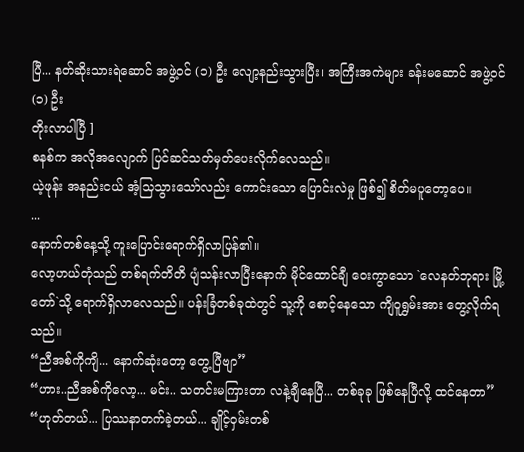ပြီ... နတ်ဆိုးသားရဲဆောင် အဖွဲ့ဝင် (၁) ဦး လျော့နည်းသွားပြီး၊ အကြီးအကဲများ ခန်းမဆောင် အဖွဲ့ဝင် (၁) ဦး
တိုးလာပါပြီ ]
စနစ်က အလိုအလျောက် ပြင်ဆင်သတ်မှတ်ပေးလိုက်လေသည်။
ယဲ့ဖုန်း အနည်းငယ် အံ့သြသွားသော်လည်း ကောင်းသော ပြောင်းလဲမှု ဖြစ်၍ စိတ်မပူတော့ပေ။
...
နောက်တစ်နေ့သို့ ကူးပြောင်းရောက်ရှိလာပြန်၏။
လော့ဟယ်တုံသည် တစ်ရက်တိတိ ပျံသန်းလာပြီးနောက် မိုင်ထောင်ချီ ဝေးကွာသော `လေနတ်ဘုရား မြို့တော်`သို့ ရောက်ရှိလာလေသည်။ ပန်းခြံတစ်ခုထဲတွင် သူ့ကို စောင့်နေသော ကျိဝူရွှမ်းအား တွေ့လိုက်ရသည်။
“ညီအစ်ကိုကျိ... နောက်ဆုံးတော့ တွေ့ပြီဗျာ”
“ဟား..ညီအစ်ကိုလော့... မင်း.. သတင်းမကြားတာ လနဲ့ချီနေပြီ... တစ်ခုခု ဖြစ်နေပြီလို့ ထင်နေတာ”
“ဟုတ်တယ်... ပြဿနာတက်ခဲ့တယ်... ချိုင့်ဝှမ်းတစ်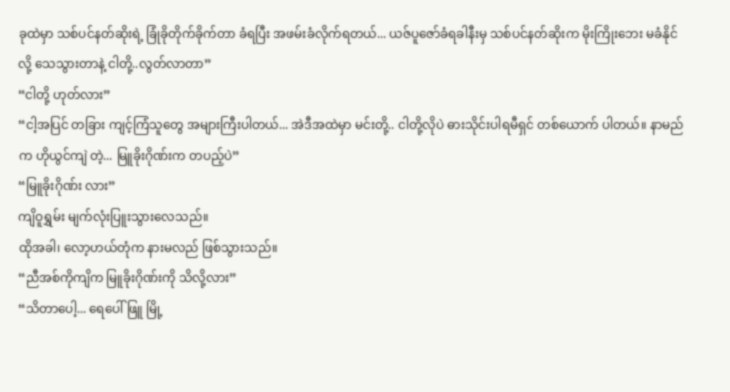ခုထဲမှာ သစ်ပင်နတ်ဆိုးရဲ့ ခြုံခိုတိုက်ခိုက်တာ ခံရပြီး အဖမ်းခံလိုက်ရတယ်... ယဇ်ပူဇော်ခံရခါနီးမှ သစ်ပင်နတ်ဆိုးက မိုးကြိုးဘေး မခံနိုင်လို့ သေသွားတာနဲ့ ငါတို့..လွတ်လာတာ”
“ငါတို့ ဟုတ်လား”
“ငါ့အပြင် တခြား ကျင့်ကြံသူတွေ အများကြီးပါတယ်... အဲဒီအထဲမှာ မင်းတို့.. ငါတို့လိုပဲ ဓားသိုင်းပါရမီရှင် တစ်ယောက် ပါတယ်။ နာမည်က ဟိုယွင်ကျဲ တဲ့... မြူခိုးဂိုဏ်းက တပည့်ပဲ”
“မြူခိုးဂိုဏ်း လား”
ကျိဝူရွှမ်း မျက်လုံးပြူးသွားလေသည်။
ထိုအခါ၊ လော့ဟယ်တုံက နားမလည် ဖြစ်သွားသည်။
“ညီအစ်ကိုကျိက မြူခိုးဂိုဏ်းကို သိလို့လား”
“သိတာပေါ့... ရေပေါ်ဖြူ မြို့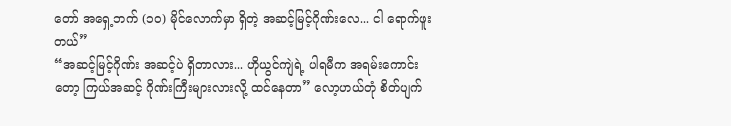တော် အရှေ့ဘက် (၁၀) မိုင်လောက်မှာ ရှိတဲ့ အဆင့်မြင့်ဂိုဏ်းလေ... ငါ ရောက်ဖူးတယ်”
“အဆင့်မြင့်ဂိုဏ်း အဆင့်ပဲ ရှိတာလား... ဟိုယွင်ကျဲရဲ့ ပါရမီက အရမ်းကောင်းတော့ ကြယ်အဆင့် ဂိုဏ်းကြီးများလားလို့ ထင်နေတာ” လော့ဟယ်တုံ စိတ်ပျက်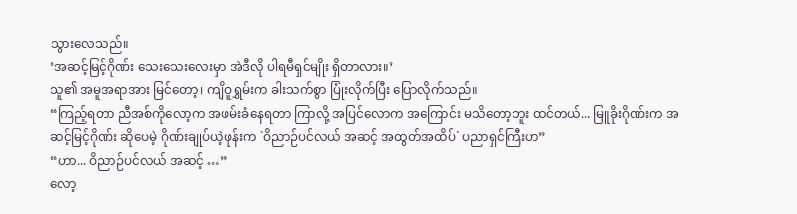သွားလေသည်။
‘အဆင့်မြင့်ဂိုဏ်း သေးသေးလေးမှာ အဲဒီလို ပါရမီရှင်မျိုး ရှိတာလား။’
သူ၏ အမူအရာအား မြင်တော့၊ ကျိဝူရွှမ်းက ခါးသက်စွာ ပြုံးလိုက်ပြီး ပြောလိုက်သည်။
“ကြည့်ရတာ ညီအစ်ကိုလော့က အဖမ်းခံနေရတာ ကြာလို့ အပြင်လောက အကြောင်း မသိတော့ဘူး ထင်တယ်... မြူခိုးဂိုဏ်းက အဆင့်မြင့်ဂိုဏ်း ဆိုပေမဲ့ ဂိုဏ်းချုပ်ယဲ့ဖုန်းက `ဝိညာဉ်ပင်လယ် အဆင့် အထွတ်အထိပ်` ပညာရှင်ကြီးဟ”
“ဟာ... ဝိညာဉ်ပင်လယ် အဆင့် …”
လော့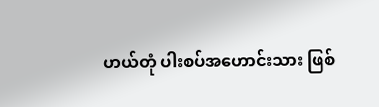ဟယ်တုံ ပါးစပ်အဟောင်းသား ဖြစ်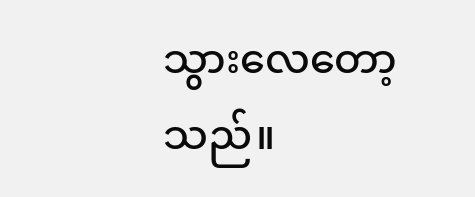သွားလေတော့သည်။